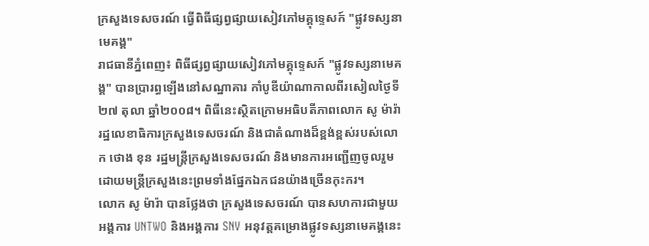ក្រសួងទេសចរណ៍ ធ្វើពិធីផ្សព្វផ្សាយសៀវភៅមគ្គុទ្ទេសក៍ "ផ្លូវទស្សនាមេគង្គ"
រាជធានីភ្នំពេញ៖ ពិធីផ្សព្វផ្សាយសៀវភៅមគ្គុទ្ទេសក៍ "ផ្លូវទស្សនាមេគង្គ" បានប្រារព្ធឡើងនៅសណ្ឋាគារ កាំបូឌីយ៉ាណាកាលពីរសៀលថ្ងៃទី២៧ តុលា ឆ្នាំ២០០៨។ ពិធីនេះស្ថិតក្រោមអធិបតីភាពលោក សូ ម៉ារ៉ា រដ្ឋលេខាធិការក្រសួងទេសចរណ៍ និងជាតំណាងដ៏ខ្ពង់ខ្ពស់របស់លោក ថោង ខុន រដ្ឋមន្ត្រីក្រសួងទេសចរណ៍ និងមានការអញ្ជើញចូលរួមដោយមន្ត្រីក្រសួងនេះព្រមទាំងផ្នែកឯកជនយ៉ាងច្រើនកុះករ។
លោក សូ ម៉ារ៉ា បានថ្លែងថា ក្រសួងទេសចរណ៍ បានសហការជាមួយអង្គការ UNTWO និងអង្គការ SNV អនុវត្តគម្រោងផ្លូវទស្សនាមេគង្គនេះ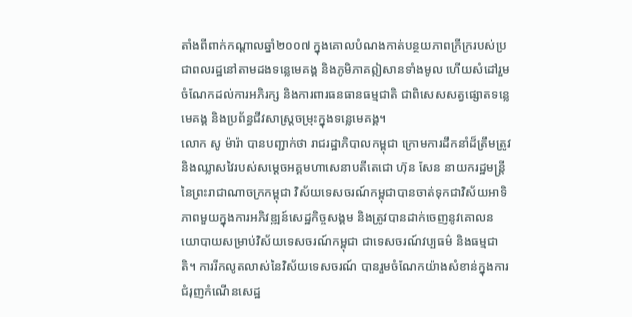តាំងពីពាក់កណ្ដាលឆ្នាំ២០០៧ ក្នុងគោលបំណងកាត់បន្ថយភាពក្រីក្ររបស់ប្រជាពលរដ្ឋនៅតាមដងទន្លេមេគង្គ និងភូមិភាគឦសានទាំងមូល ហើយសំដៅរួមចំណែកដល់ការអភិរក្ស និងការពារធនធានធម្មជាតិ ជាពិសេសសត្វផ្សោតទន្លេមេគង្គ និងប្រព័ន្ធជីវសាស្ត្រចម្រុះក្នុងទន្លេមេគង្គ។
លោក សូ ម៉ារ៉ា បានបញ្ជាក់ថា រាជរដ្ឋាភិបាលកម្ពុជា ក្រោមការដឹកនាំដ៏ត្រឹមត្រូវ និងឈ្លាសវៃរបស់សម្ដេចអគ្គមហាសេនាបតីតេជោ ហ៊ុន សែន នាយករដ្ឋមន្ត្រីនៃព្រះរាជាណាចក្រកម្ពុជា វិស័យទេសចរណ៍កម្ពុជាបានចាត់ទុកជាវិស័យអាទិភាពមួយក្នុងការអភិវឌ្ឍន៍សេដ្ឋកិច្ចសង្គម និងត្រូវបានដាក់ចេញនូវគោលនយោបាយសម្រាប់វិស័យទេសចរណ៍កម្ពុជា ជាទេសចរណ៍វប្បធម៌ និងធម្មជាតិ។ ការរីកលូតលាស់នៃវិស័យទេសចរណ៍ បានរួមចំណែកយ៉ាងសំខាន់ក្នុងការជំរុញកំណើនសេដ្ឋ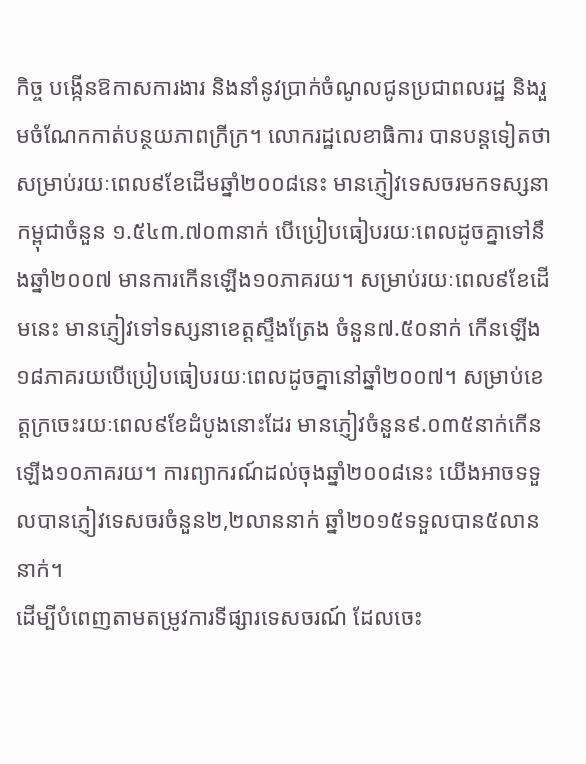កិច្ច បង្កើនឱកាសការងារ និងនាំនូវប្រាក់ចំណូលជូនប្រជាពលរដ្ឋ និងរួមចំណែកកាត់បន្ថយភាពក្រីក្រ។ លោករដ្ឋលេខាធិការ បានបន្តទៀតថា សម្រាប់រយៈពេល៩ខែដើមឆ្នាំ២០០៨នេះ មានភ្ញៀវទេសចរមកទស្សនាកម្ពុជាចំនួន ១.៥៤៣.៧០៣នាក់ បើប្រៀបធៀបរយៈពេលដូចគ្នាទៅនឹងឆ្នាំ២០០៧ មានការកើនឡើង១០ភាគរយ។ សម្រាប់រយៈពេល៩ខែដើមនេះ មានភ្ញៀវទៅទស្សនាខេត្តស្ទឹងត្រែង ចំនួន៧.៥០នាក់ កើនឡើង១៨ភាគរយបើប្រៀបធៀបរយៈពេលដូចគ្នានៅឆ្នាំ២០០៧។ សម្រាប់ខេត្តក្រចេះរយៈពេល៩ខែដំបូងនោះដែរ មានភ្ញៀវចំនួន៩.០៣៥នាក់កើនឡើង១០ភាគរយ។ ការព្យាករណ៍ដល់ចុងឆ្នាំ២០០៨នេះ យើងអាចទទួលបានភ្ញៀវទេសចរចំនួន២,២លាននាក់ ឆ្នាំ២០១៥ទទួលបាន៥លាននាក់។
ដើម្បីបំពេញតាមតម្រូវការទីផ្សារទេសចរណ៍ ដែលចេះ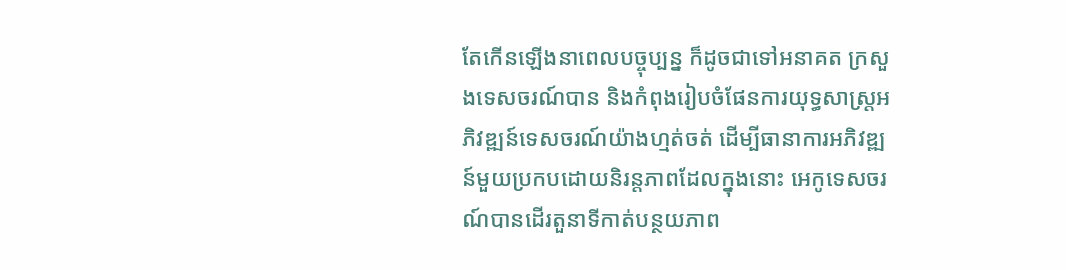តែកើនឡើងនាពេលបច្ចុប្បន្ន ក៏ដូចជាទៅអនាគត ក្រសួងទេសចរណ៍បាន និងកំពុងរៀបចំផែនការយុទ្ធសាស្ត្រអភិវឌ្ឍន៍ទេសចរណ៍យ៉ាងហ្មត់ចត់ ដើម្បីធានាការអភិវឌ្ឍន៍មួយប្រកបដោយនិរន្តភាពដែលក្នុងនោះ អេកូទេសចរណ៍បានដើរតួនាទីកាត់បន្ថយភាព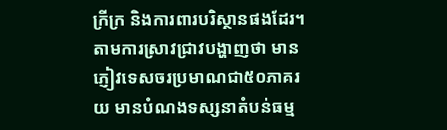ក្រីក្រ និងការពារបរិស្ថានផងដែរ។
តាមការស្រាវជ្រាវបង្ហាញថា មានភ្ញៀវទេសចរប្រមាណជា៥០ភាគរយ មានបំណងទស្សនាតំបន់ធម្ម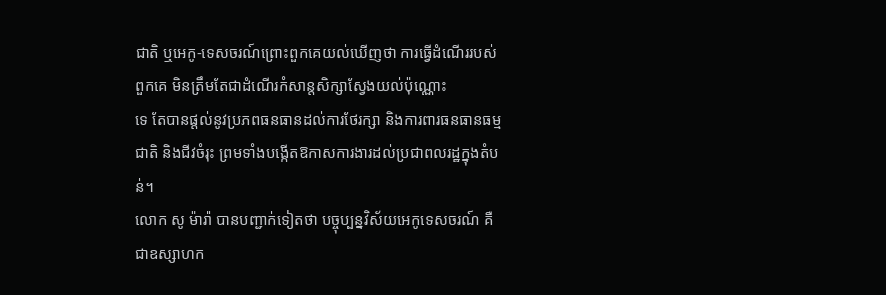ជាតិ ឬអេកូ-ទេសចរណ៍ព្រោះពួកគេយល់ឃើញថា ការធ្វើដំណើររបស់ពួកគេ មិនត្រឹមតែជាដំណើរកំសាន្តសិក្សាស្វែងយល់ប៉ុណ្ណោះ
ទេ តែបានផ្ដល់នូវប្រភពធនធានដល់ការថែរក្សា និងការពារធនធានធម្មជាតិ និងជីវចំរុះ ព្រមទាំងបង្កើតឱកាសការងារដល់ប្រជាពលរដ្ឋក្នុងតំបន់។
លោក សូ ម៉ារ៉ា បានបញ្ជាក់ទៀតថា បច្ចុប្បន្នវិស័យអេកូទេសចរណ៍ គឺជាឧស្សាហក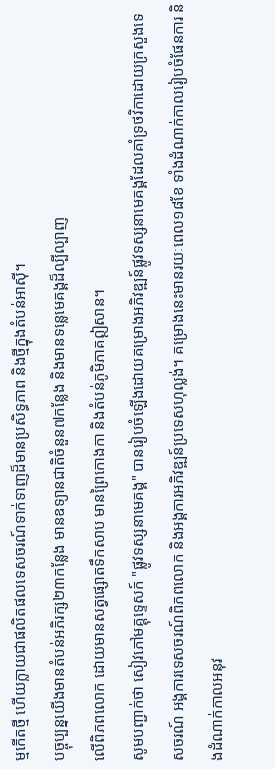ម្មកើតថ្មី ហើយក្លាយជាផលិតផលទេសចរណ៍ទាក់ទាញដ៏មានប្រសិទ្ធភាព និងថ្មីក្នុងតំបន់អាស៊ី។
បច្ចុប្បន្នយើងមានតំបន់អភិរក្ស២៣កន្លែង មានឧទ្យានជាតិចំនួន៧កន្លែង និងមានទន្លេមេគង្គដ៏ល្បីល្បាញ
លើពិភពលោក ដោយមានសត្វផ្សោតទឹកសាប មានព្រៃកោងកា និងតំបន់ភូមិភាគឦសាន។
សូមបញ្ជាក់ថា សៀវភៅមគ្គុទ្ទេសក៍ "ផ្លូវទស្សនាមេគង្គ" បានរៀបចំឡើងដោយគម្រោងអភិវឌ្ឍន៍ផ្លូវទស្សនាមេគង្គដែលគាំទ្រថវិកាដោយក្រសួងទេសចរណ៍ អង្គការទេសចរណ៍ពិភពលោក និងអង្គការអភិវឌ្ឍន៍ប្រទេសហុល្លង់។ គម្រោងនេះមានរយៈពេល១៨ខែ ទាំងដំណាក់កាលរៀបចំផែនការ និងដំណាក់កាលអនុវ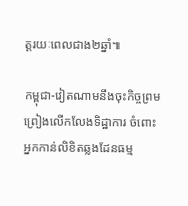ត្តរយៈពេលជាង២ឆ្នាំ៕

កម្ពុជា-វៀតណាមនឹងចុះកិច្ចព្រមព្រៀងលើកលែងទិដ្ឋាការ ចំពោះអ្នកកាន់លិខិតឆ្លងដែនធម្ម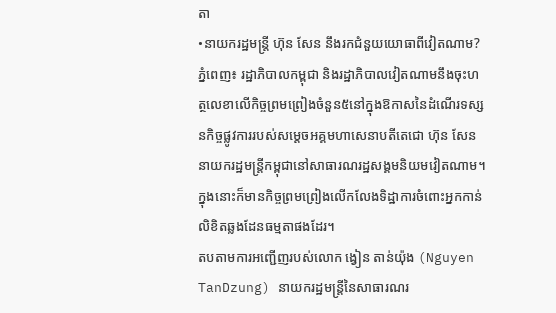តា
•នាយករដ្ឋមន្ត្រី ហ៊ុន សែន នឹងរកជំនួយយោធាពីវៀតណាម?
ភ្នំពេញ៖ រដ្ឋាភិបាលកម្ពុជា និងរដ្ឋាភិបាលវៀតណាមនឹងចុះហត្ថលេខាលើកិច្ចព្រមព្រៀងចំនួន៥នៅក្នុងឱកាសនៃដំណើរទស្សនកិច្ចផ្លូវការរបស់សម្ដេចអគ្គមហាសេនាបតីតេជោ ហ៊ុន សែន នាយករដ្ឋមន្ត្រីកម្ពុជានៅសាធារណរដ្ឋសង្គមនិយមវៀតណាម។ ក្នុងនោះក៏មានកិច្ចព្រមព្រៀងលើកលែងទិដ្ឋាការចំពោះអ្នកកាន់លិខិតឆ្លងដែនធម្មតាផងដែរ។
តបតាមការអញ្ជើញរបស់លោក ង្វៀន តាន់យ៉ុង (Nguyen TanDzung) នាយករដ្ឋមន្ត្រីនៃសាធារណរ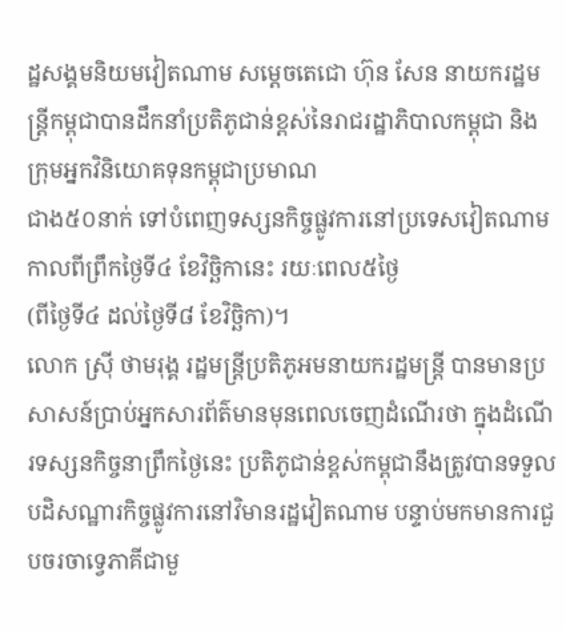ដ្ឋសង្គមនិយមវៀតណាម សម្ដេចតេជោ ហ៊ុន សែន នាយករដ្ឋមន្ត្រីកម្ពុជាបានដឹកនាំប្រតិភូជាន់ខ្ពស់នៃរាជរដ្ឋាភិបាលកម្ពុជា និងក្រុមអ្នកវិនិយោគទុនកម្ពុជាប្រមាណ
ជាង៥០នាក់ ទៅបំពេញទស្សនកិច្ចផ្លូវការនៅប្រទេសវៀតណាមកាលពីព្រឹកថ្ងៃទី៤ ខែវិច្ឆិកានេះ រយៈពេល៥ថ្ងៃ
(ពីថ្ងៃទី៤ ដល់ថ្ងៃទី៨ ខែវិច្ឆិកា)។
លោក ស្រ៊ី ថាមរុង្គ រដ្ឋមន្ត្រីប្រតិភូអមនាយករដ្ឋមន្ត្រី បានមានប្រសាសន៍ប្រាប់អ្នកសារព័ត៌មានមុនពេលចេញដំណើរថា ក្នុងដំណើរទស្សនកិច្ចនាព្រឹកថ្ងៃនេះ ប្រតិភូជាន់ខ្ពស់កម្ពុជានឹងត្រូវបានទទួលបដិសណ្ឋារកិច្ចផ្លូវការនៅវិមានរដ្ឋវៀតណាម បន្ទាប់មកមានការជួបចរចាទ្វេភាគីជាមួ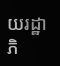យរដ្ឋាភិ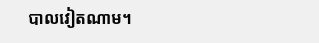បាលវៀតណាម។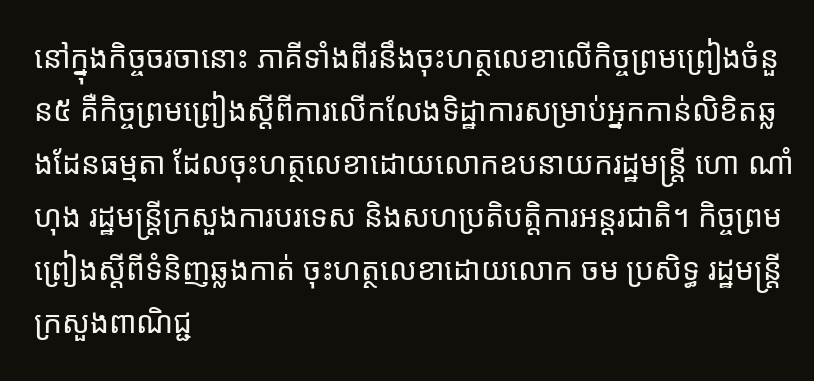នៅក្នុងកិច្ចចរចានោះ ភាគីទាំងពីរនឹងចុះហត្ថលេខាលើកិច្ចព្រមព្រៀងចំនួន៥ គឺកិច្ចព្រមព្រៀងស្ដីពីការលើកលែងទិដ្ឋាការសម្រាប់អ្នកកាន់លិខិតឆ្លងដែនធម្មតា ដែលចុះហត្ថលេខាដោយលោកឧបនាយករដ្ឋមន្ត្រី ហោ ណាំហុង រដ្ឋមន្ត្រីក្រសួងការបរទេស និងសហប្រតិបត្តិការអន្តរជាតិ។ កិច្ចព្រមព្រៀងស្ដីពីទំនិញឆ្លងកាត់ ចុះហត្ថលេខាដោយលោក ចម ប្រសិទ្ធ រដ្ឋមន្ត្រីក្រសួងពាណិជ្ជ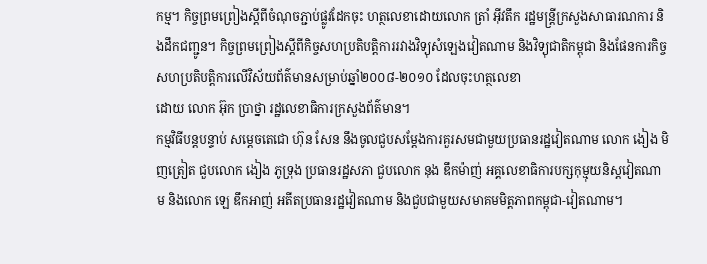កម្ម។ កិច្ចព្រមព្រៀងស្ដីពីចំណុចភ្ជាប់ផ្លូវដែកចុះ ហត្ថលេខាដោយលោក ត្រាំ អ៊ីវតឹក រដ្ឋមន្ត្រីក្រសួងសាធារណការ និងដឹកជញ្ជូន។ កិច្ចព្រមព្រៀងស្ដីពីកិច្ចសហប្រតិបត្តិការរវាងវិទ្យុសំឡេងវៀតណាម និងវិទ្យុជាតិកម្ពុជា និងផែនការកិច្ចសហប្រតិបត្តិការលើវិស័យព័ត៌មានសម្រាប់ឆ្នាំ២០០៨-២០១០ ដែលចុះហត្ថលេខា
ដោយ លោក អ៊ុក ប្រាថ្នា រដ្ឋលេខាធិការក្រសួងព័ត៌មាន។
កម្មវិធីបន្តបន្ទាប់ សម្ដេចតេជោ ហ៊ុន សែន នឹងចូលជួបសម្ដែងការគួរសមជាមួយប្រធានរដ្ឋវៀតណាម លោក ងៀង មិញត្រៀត ជួបលោក ងៀង ភូទ្រុង ប្រធានរដ្ឋសភា ជួបលោក នុង ឌឹកម៉ាញ់ អគ្គលេខាធិការបក្សកុម្មុយនិស្ដវៀតណាម និងលោក ឡេ ឌឹកអាញ់ អតីតប្រធានរដ្ឋវៀតណាម និងជួបជាមួយសមាគមមិត្តភាពកម្ពុជា-វៀតណាម។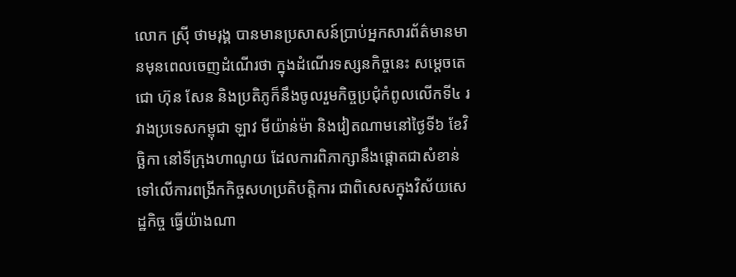លោក ស្រ៊ី ថាមរុង្គ បានមានប្រសាសន៍ប្រាប់អ្នកសារព័ត៌មានមានមុនពេលចេញដំណើរថា ក្នុងដំណើរទស្សនកិច្ចនេះ សម្ដេចតេជោ ហ៊ុន សែន និងប្រតិភូក៏នឹងចូលរួមកិច្ចប្រជុំកំពូលលើកទី៤ រវាងប្រទេសកម្ពុជា ឡាវ មីយ៉ាន់ម៉ា និងវៀតណាមនៅថ្ងៃទី៦ ខែវិច្ឆិកា នៅទីក្រុងហាណូយ ដែលការពិភាក្សានឹងផ្ដោតជាសំខាន់ទៅលើការពង្រីកកិច្ចសហប្រតិបត្តិការ ជាពិសេសក្នុងវិស័យសេដ្ឋកិច្ច ធ្វើយ៉ាងណា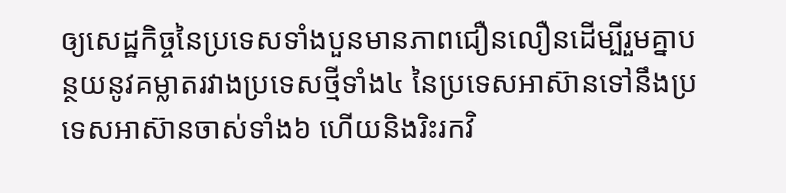ឲ្យសេដ្ឋកិច្ចនៃប្រទេសទាំងបួនមានភាពជឿនលឿនដើម្បីរួមគ្នាបន្ថយនូវគម្លាតរវាងប្រទេសថ្មីទាំង៤ នៃប្រទេសអាស៊ានទៅនឹងប្រទេសអាស៊ានចាស់ទាំង៦ ហើយនិងរិះរកវិ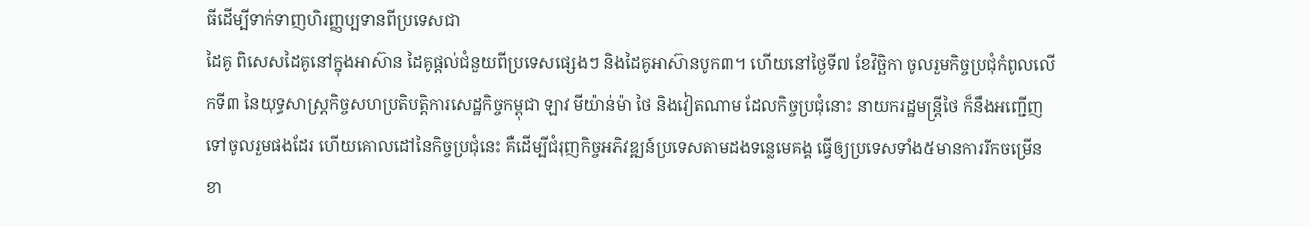ធីដើម្បីទាក់ទាញហិរញ្ញប្បទានពីប្រទេសជា
ដៃគូ ពិសេសដៃគូនៅក្នុងអាស៊ាន ដៃគូផ្ដល់ជំនួយពីប្រទេសផ្សេងៗ និងដៃគូអាស៊ានបូក៣។ ហើយនៅថ្ងៃទី៧ ខែវិច្ឆិកា ចូលរួមកិច្ចប្រជុំកំពូលលើកទី៣ នៃយុទ្ធសាស្ត្រកិច្ចសហប្រតិបត្តិការសេដ្ឋកិច្ចកម្ពុជា ឡាវ មីយ៉ាន់ម៉ា ថៃ និងវៀតណាម ដែលកិច្ចប្រជុំនោះ នាយករដ្ឋមន្ត្រីថៃ ក៏នឹងអញ្ជើញទៅចូលរួមផងដែរ ហើយគោលដៅនៃកិច្ចប្រជុំនេះ គឺដើម្បីជំរុញកិច្ចអភិវឌ្ឍន៍ប្រទេសតាមដងទន្លេមេគង្គ ធ្វើឲ្យប្រទេសទាំង៥មានការរីកចម្រើនខា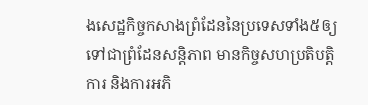ងសេដ្ឋកិច្ចកសាងព្រំដែននៃប្រទេសទាំង៥ឲ្យទៅជាព្រំដែនសន្តិភាព មានកិច្ចសហប្រតិបត្តិការ និងការអភិ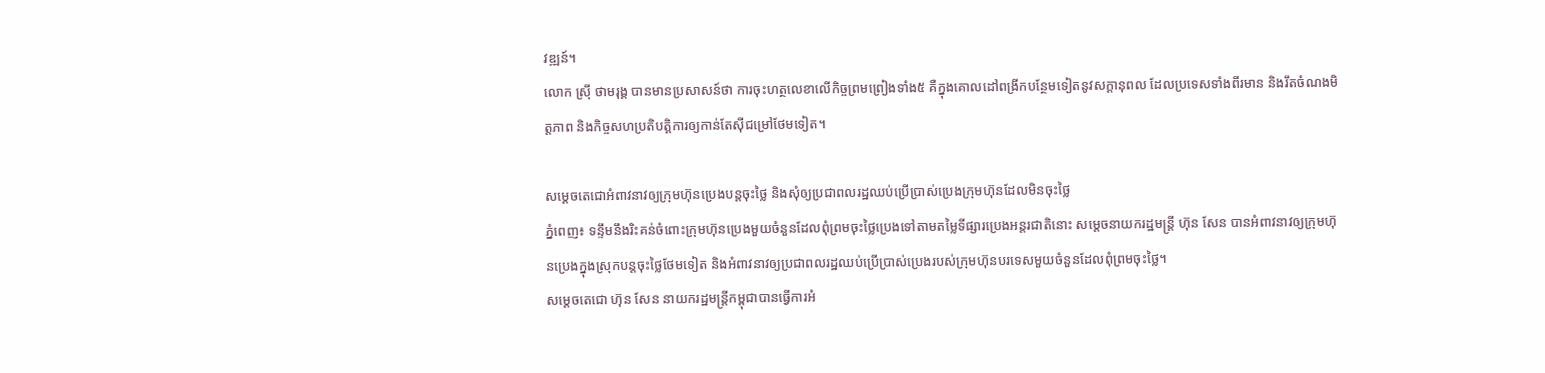វឌ្ឍន៍។
លោក ស្រ៊ី ថាមរុង្គ បានមានប្រសាសន៍ថា ការចុះហត្ថលេខាលើកិច្ចព្រមព្រៀងទាំង៥ គឺក្នុងគោលដៅពង្រីកបន្ថែមទៀតនូវសក្ដានុពល ដែលប្រទេសទាំងពីរមាន និងរឹតចំណងមិត្តភាព និងកិច្ចសហប្រតិបត្តិការឲ្យកាន់តែស៊ីជម្រៅថែមទៀត។

សម្ដេចតេជោអំពាវនាវឲ្យក្រុមហ៊ុនប្រេងបន្តចុះថ្លៃ និងសុំឲ្យប្រជាពលរដ្ឋឈប់ប្រើប្រាស់ប្រេងក្រុមហ៊ុនដែលមិនចុះថ្លៃ
ភ្នំពេញ៖ ទន្ទឹមនឹងរិះគន់ចំពោះក្រុមហ៊ុនប្រេងមួយចំនួនដែលពុំព្រមចុះថ្លៃប្រេងទៅតាមតម្លៃទីផ្សារប្រេងអន្តរជាតិនោះ សម្ដេចនាយករដ្ឋមន្ត្រី ហ៊ុន សែន បានអំពាវនាវឲ្យក្រុមហ៊ុនប្រេងក្នុងស្រុកបន្តចុះថ្លៃថែមទៀត និងអំពាវនាវឲ្យប្រជាពលរដ្ឋឈប់ប្រើប្រាស់ប្រេងរបស់ក្រុមហ៊ុនបរទេសមួយចំនួនដែលពុំព្រមចុះថ្លៃ។
សម្ដេចតេជោ ហ៊ុន សែន នាយករដ្ឋមន្ត្រីកម្ពុជាបានធ្វើការអំ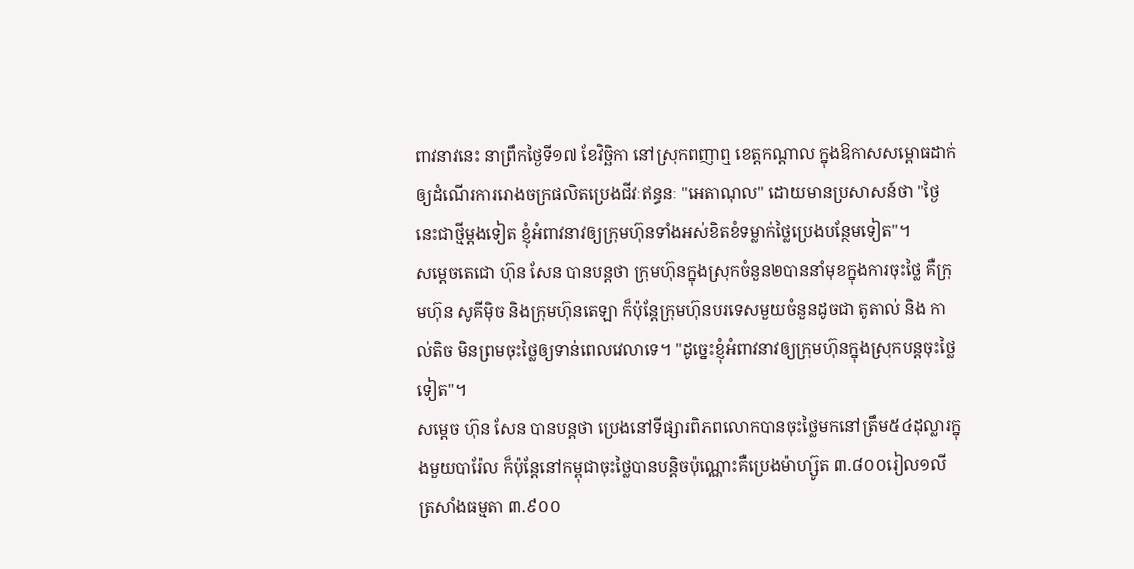ពាវនាវនេះ នាព្រឹកថ្ងៃទី១៧ ខែវិច្ឆិកា នៅស្រុកពញាឮ ខេត្តកណ្ដាល ក្នុងឱកាសសម្ពោធដាក់ឲ្យដំណើរការរោងចក្រផលិតប្រេងជីវៈឥន្ធនៈ "អេតាណុល" ដោយមានប្រសាសន៍ថា "ថ្ងៃនេះជាថ្មីម្ដងទៀត ខ្ញុំអំពាវនាវឲ្យក្រុមហ៊ុនទាំងអស់ខិតខំទម្លាក់ថ្លៃប្រេងបន្ថែមទៀត"។
សម្ដេចតេជោ ហ៊ុន សែន បានបន្តថា ក្រុមហ៊ុនក្នុងស្រុកចំនួន២បាននាំមុខក្នុងការចុះថ្លៃ គឺក្រុមហ៊ុន សូគីម៉ិច និងក្រុមហ៊ុនតេឡា ក៏ប៉ុន្តែក្រុមហ៊ុនបរទេសមួយចំនួនដូចជា តូតាល់ និង កាល់តិច មិនព្រមចុះថ្លៃឲ្យទាន់ពេលវេលាទេ។ "ដូច្នេះខ្ញុំអំពាវនាវឲ្យក្រុមហ៊ុនក្នុងស្រុកបន្តចុះថ្លៃទៀត"។
សម្ដេច ហ៊ុន សែន បានបន្តថា ប្រេងនៅទីផ្សារពិភពលោកបានចុះថ្លៃមកនៅត្រឹម៥៤ដុល្លារក្នុងមួយបារ៉ែល ក៏ប៉ុន្តែនៅកម្ពុជាចុះថ្លៃបានបន្តិចប៉ុណ្ណោះគឺប្រេងម៉ាហ្ស៊ូត ៣.៨០០រៀល១លីត្រសាំងធម្មតា ៣.៩០០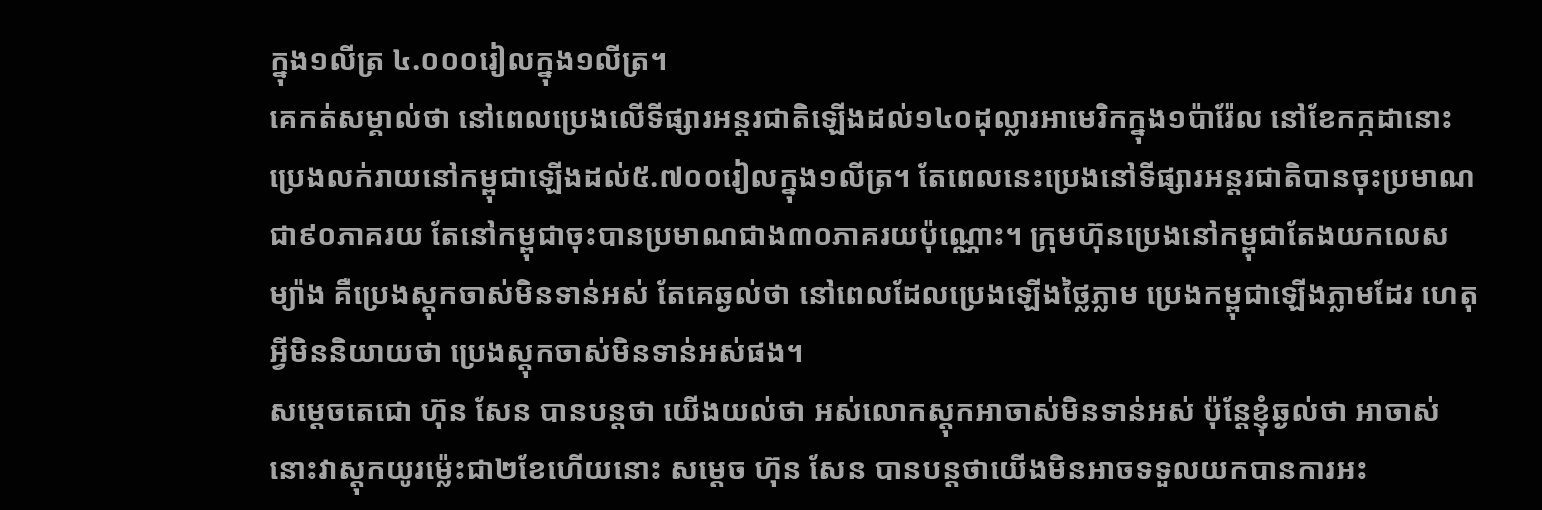ក្នុង១លីត្រ ៤.០០០រៀលក្នុង១លីត្រ។
គេកត់សម្គាល់ថា នៅពេលប្រេងលើទីផ្សារអន្តរជាតិឡើងដល់១៤០ដុល្លារអាមេរិកក្នុង១ប៉ារ៉ែល នៅខែកក្កដានោះ ប្រេងលក់រាយនៅកម្ពុជាឡើងដល់៥.៧០០រៀលក្នុង១លីត្រ។ តែពេលនេះប្រេងនៅទីផ្សារអន្តរជាតិបានចុះប្រមាណជា៩០ភាគរយ តែនៅកម្ពុជាចុះបានប្រមាណជាង៣០ភាគរយប៉ុណ្ណោះ។ ក្រុមហ៊ុនប្រេងនៅកម្ពុជាតែងយកលេសម្យ៉ាង គឺប្រេងស្ដុកចាស់មិនទាន់អស់ តែគេឆ្ងល់ថា នៅពេលដែលប្រេងឡើងថ្លៃភ្លាម ប្រេងកម្ពុជាឡើងភ្លាមដែរ ហេតុអ្វីមិននិយាយថា ប្រេងស្ដុកចាស់មិនទាន់អស់ផង។
សម្ដេចតេជោ ហ៊ុន សែន បានបន្តថា យើងយល់ថា អស់លោកស្ដុកអាចាស់មិនទាន់អស់ ប៉ុន្តែខ្ញុំឆ្ងល់ថា អាចាស់នោះវាស្ដុកយូរម្ល៉េះជា២ខែហើយនោះ សម្ដេច ហ៊ុន សែន បានបន្តថាយើងមិនអាចទទួលយកបានការអះ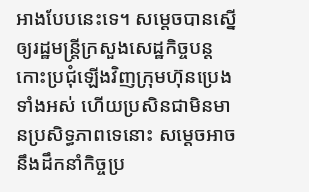អាងបែបនេះទេ។ សម្ដេចបានស្នើឲ្យរដ្ឋមន្ត្រីក្រសួងសេដ្ឋកិច្ចបន្តកោះប្រជុំឡើងវិញក្រុមហ៊ុនប្រេងទាំងអស់ ហើយប្រសិនជាមិនមានប្រសិទ្ធភាពទេនោះ សម្ដេចអាចនឹងដឹកនាំកិច្ចប្រ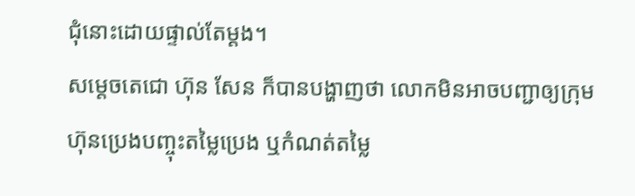ជុំនោះដោយផ្ទាល់តែម្ដង។
សម្ដេចតេជោ ហ៊ុន សែន ក៏បានបង្ហាញថា លោកមិនអាចបញ្ជាឲ្យក្រុមហ៊ុនប្រេងបញ្ចុះតម្លៃប្រេង ឬកំណត់តម្លៃ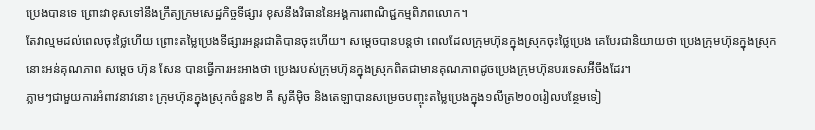ប្រេងបានទេ ព្រោះវាខុសទៅនឹងក្រឹត្យក្រមសេដ្ឋកិច្ចទីផ្សារ ខុសនឹងវិធាននៃអង្គការពាណិជ្ជកម្មពិភពលោក។
តែវាល្មមដល់ពេលចុះថ្លៃហើយ ព្រោះតម្លៃប្រេងទីផ្សារអន្តរជាតិបានចុះហើយ។ សម្ដេចបានបន្តថា ពេលដែលក្រុមហ៊ុនក្នុងស្រុកចុះថ្លៃប្រេង គេបែរជានិយាយថា ប្រេងក្រុមហ៊ុនក្នុងស្រុកនោះអន់គុណភាព សម្ដេច ហ៊ុន សែន បានធ្វើការអះអាងថា ប្រេងរបស់ក្រុមហ៊ុនក្នុងស្រុកពិតជាមានគុណភាពដូចប្រេងក្រុមហ៊ុនបរទេសអ៊‌ីចឹងដែរ។
ភ្លាមៗជាមួយការអំពាវនាវនោះ ក្រុមហ៊ុនក្នុងស្រុកចំនួន២ គឺ សូគីម៉ិច និងតេឡាបានសម្រេចបញ្ចុះតម្លៃប្រេងក្នុង១លីត្រ២០០រៀលបន្ថែមទៀ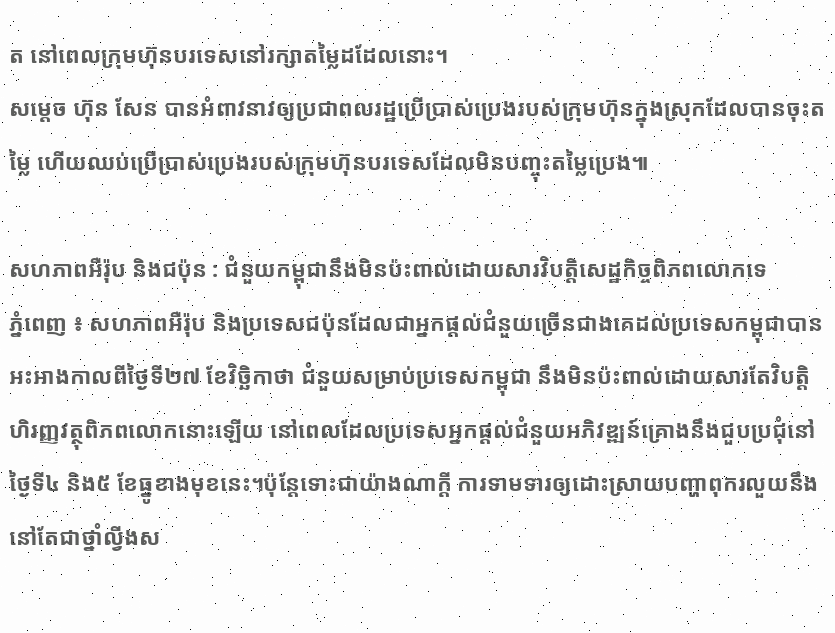ត នៅពេលក្រុមហ៊ុនបរទេសនៅរក្សាតម្លៃដដែលនោះ។
សម្ដេច ហ៊ុន សែន បានអំពាវនាវឲ្យប្រជាពលរដ្ឋប្រើប្រាស់ប្រេងរបស់ក្រុមហ៊ុនក្នុងស្រុកដែលបានចុះតម្លៃ ហើយឈប់ប្រើប្រាស់ប្រេងរបស់ក្រុមហ៊ុនបរទេសដែលមិនបញ្ចុះតម្លៃប្រេង៕

សហភាពអឺរ៉ុប និងជប៉ុន : ជំនួយកម្ពុជានឹងមិនប៉ះពាល់ដោយសារវិបត្តិសេដ្ឋកិច្ចពិភពលោកទេ
ភ្នំពេញ ៖ សហភាពអឺរ៉ុប និងប្រទេសជប៉ុនដែលជាអ្នកផ្ដល់ជំនួយច្រើនជាងគេដល់ប្រទេសកម្ពុជាបានអះអាងកាលពីថ្ងៃទី២៧ ខែវិច្ឆិកាថា ជំនួយសម្រាប់ប្រទេសកម្ពុជា នឹងមិនប៉ះពាល់ដោយសារតែវិបត្តិហិរញ្ញវត្ថុពិភពលោកនោះឡើយ នៅពេលដែលប្រទេសអ្នកផ្ដល់ជំនួយអភិវឌ្ឍន៍គ្រោងនឹងជួបប្រជុំនៅថ្ងៃទី៤ និង៥ ខែធ្នូខាងមុខនេះ។ប៉ុន្តែទោះជាយ៉ាងណាក្ដី ការទាមទារឲ្យដោះស្រាយបញ្ហាពុករលួយនឹងនៅតែជាថ្នាំល្វីងស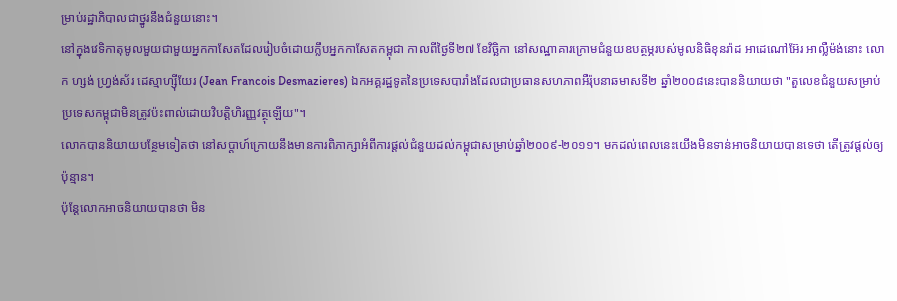ម្រាប់រដ្ឋាភិបាលជាថ្នូរនឹងជំនួយនោះ។
នៅក្នុងវេទិកាតុមូលមួយជាមួយអ្នកកាសែតដែលរៀបចំដោយក្លឹបអ្នកកាសែតកម្ពុជា កាលពីថ្ងៃទី២៧ ខែវិច្ឆិកា នៅសណ្ឋាគារក្រោមជំនួយឧបត្ថម្ភរបស់មូលនិធិខុនរ៉ាដ អាដេណៅអ៊ែរ អាល្លឺម៉ង់នោះ លោក ហ្សង់ ហ្វ្រង់ស័រ ដេស្មាហ្ស៊ីយែរ (Jean Francois Desmazieres) ឯកអគ្គរដ្ឋទូតនៃប្រទេសបារាំងដែលជាប្រធានសហភាពអឺរ៉ុបនាឆមាសទី២ ឆ្នាំ២០០៨នេះបាននិយាយថា "តួលេខជំនួយសម្រាប់ប្រទេសកម្ពុជាមិនត្រូវប៉ះពាល់ដោយវិបត្តិហិរញ្ញវត្ថុឡើយ"។
លោកបាននិយាយបន្ថែមទៀតថា នៅសប្ដាហ៍ក្រោយនឹងមានការពិភាក្សាអំពីការផ្ដល់ជំនួយដល់កម្ពុជាសម្រាប់ឆ្នាំ២០០៩-២០១១។ មកដល់ពេលនេះយើងមិនទាន់អាចនិយាយបានទេថា តើត្រូវផ្ដល់ឲ្យប៉ុន្មាន។
ប៉ុន្តែលោកអាចនិយាយបានថា មិន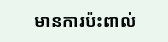មានការប៉ះពាល់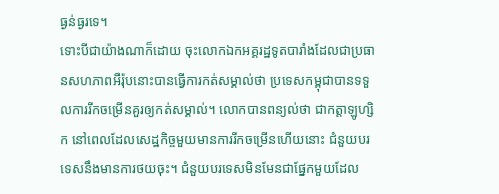ធ្ងន់ធ្ងរទេ។
ទោះបីជាយ៉ាងណាក៏ដោយ ចុះលោកឯកអគ្គរដ្ឋទូតបារាំងដែលជាប្រធានសហភាពអឺរ៉ុបនោះបានធ្វើការកត់សម្គាល់ថា ប្រទេសកម្ពុជាបានទទួលការរីកចម្រើនគួរឲ្យកត់សម្គាល់។ លោកបានពន្យល់ថា ជាកត្តាឡូហ្សិក នៅពេលដែលសេដ្ឋកិច្ចមួយមានការរីកចម្រើនហើយនោះ ជំនួយបរទេសនឹងមានការថយចុះ។ ជំនួយបរទេសមិនមែនជាផ្នែកមួយដែល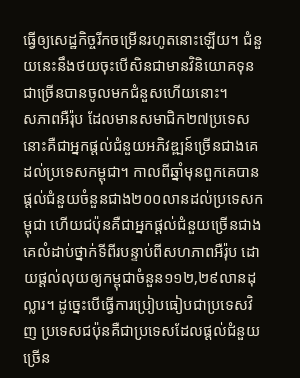ធ្វើឲ្យសេដ្ឋកិច្ចរីកចម្រើនរហូតនោះឡើយ។ ជំនួយនេះនឹងថយចុះបើសិនជាមានវិនិយោគទុនជាច្រើនបានចូលមកជំនួសហើយនោះ។
សភាពអឺរ៉ុប ដែលមានសមាជិក២៧ប្រទេសនោះគឺជាអ្នកផ្ដល់ជំនួយអភិវឌ្ឍន៍ច្រើនជាងគេដល់ប្រទេសកម្ពុជា។ កាលពីឆ្នាំមុនពួកគេបានផ្ដល់ជំនួយចំនួនជាង២០០លានដល់ប្រទេសកម្ពុជា ហើយជប៉ុនគឺជាអ្នកផ្ដល់ជំនួយច្រើនជាងគេលំដាប់ថ្នាក់ទីពីរបន្ទាប់ពីសហភាពអឺរ៉ុប ដោយផ្ដល់លុយឲ្យកម្ពុជាចំនួន១១២,២៩លានដុល្លារ។ ដូច្នេះបើធ្វើការប្រៀបធៀបជាប្រទេសវិញ ប្រទេសជប៉ុនគឺជាប្រទេសដែលផ្ដល់ជំនួយច្រើន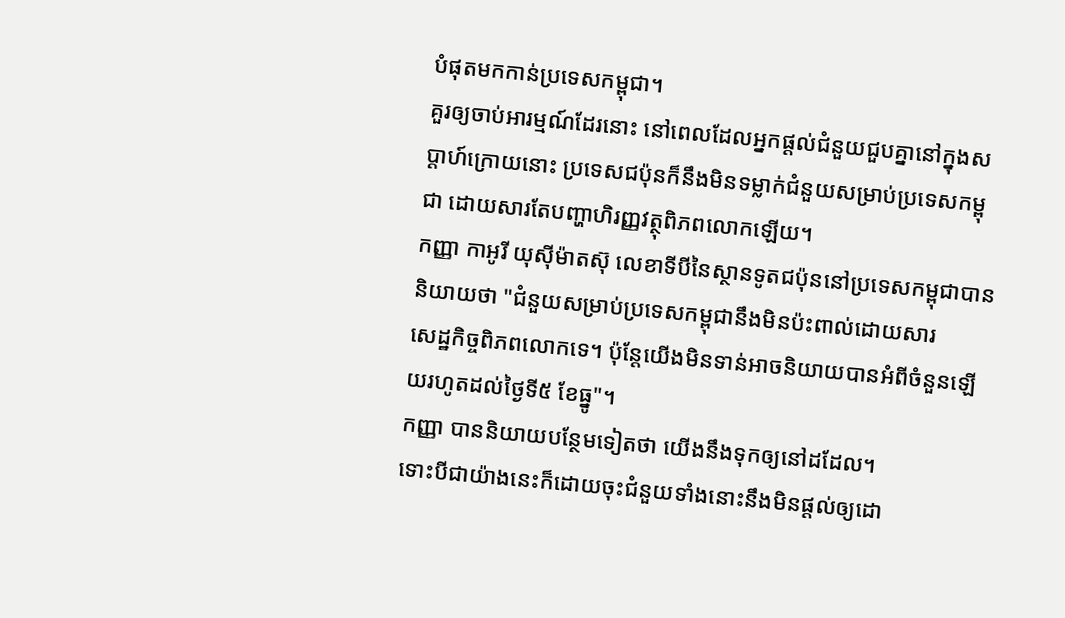បំផុតមកកាន់ប្រទេសកម្ពុជា។
គួរឲ្យចាប់អារម្មណ៍ដែរនោះ នៅពេលដែលអ្នកផ្ដល់ជំនួយជួបគ្នានៅក្នុងសប្ដាហ៍ក្រោយនោះ ប្រទេសជប៉ុនក៏នឹងមិនទម្លាក់ជំនួយសម្រាប់ប្រទេសកម្ពុជា ដោយសារតែបញ្ហាហិរញ្ញវត្ថុពិភពលោកឡើយ។
កញ្ញា កាអូរី យុស៊ីម៉ាតស៊ុ លេខាទីបីនៃស្ថានទូតជប៉ុននៅប្រទេសកម្ពុជាបាននិយាយថា "ជំនួយសម្រាប់ប្រទេសកម្ពុជានឹងមិនប៉ះពាល់ដោយសារ
សេដ្ឋកិច្ចពិភពលោកទេ។ ប៉ុន្តែយើងមិនទាន់អាចនិយាយបានអំពីចំនួនឡើយរហូតដល់ថ្ងៃទី៥ ខែធ្នូ"។
កញ្ញា បាននិយាយបន្ថែមទៀតថា យើងនឹងទុកឲ្យនៅដដែល។
ទោះបីជាយ៉ាងនេះក៏ដោយចុះជំនួយទាំងនោះនឹងមិនផ្ដល់ឲ្យដោ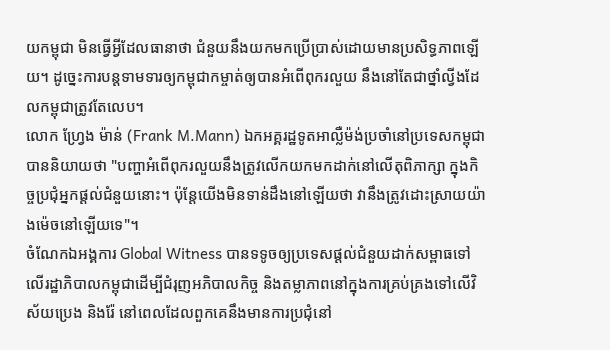យកម្ពុជា មិនធ្វើអ្វីដែលធានាថា ជំនួយនឹងយកមកប្រើប្រាស់ដោយមានប្រសិទ្ធភាពឡើយ។ ដូច្នេះការបន្តទាមទារឲ្យកម្ពុជាកម្ចាត់ឲ្យបានអំពើពុករលួយ នឹងនៅតែជាថ្នាំល្វីងដែលកម្ពុជាត្រូវតែលេប។
លោក ហ្វ្រែង ម៉ាន់ (Frank M.Mann) ឯកអគ្គរដ្ឋទូតអាល្លឺម៉ង់ប្រចាំនៅប្រទេសកម្ពុជាបាននិយាយថា "បញ្ហាអំពើពុករលួយនឹងត្រូវលើកយកមកដាក់នៅលើតុពិភាក្សា ក្នុងកិច្ចប្រជុំអ្នកផ្ដល់ជំនួយនោះ។ ប៉ុន្តែយើងមិនទាន់ដឹងនៅឡើយថា វានឹងត្រូវដោះស្រាយយ៉ាងម៉េចនៅឡើយទេ"។
ចំណែកឯអង្គការ Global Witness បានទទូចឲ្យប្រទេសផ្ដល់ជំនួយដាក់សម្ពាធទៅលើរដ្ឋាភិបាលកម្ពុជាដើម្បីជំរុញអភិបាលកិច្ច និងតម្លាភាពនៅក្នុងការគ្រប់គ្រងទៅលើវិស័យប្រេង និងរ៉ែ នៅពេលដែលពួកគេនឹងមានការប្រជុំនៅ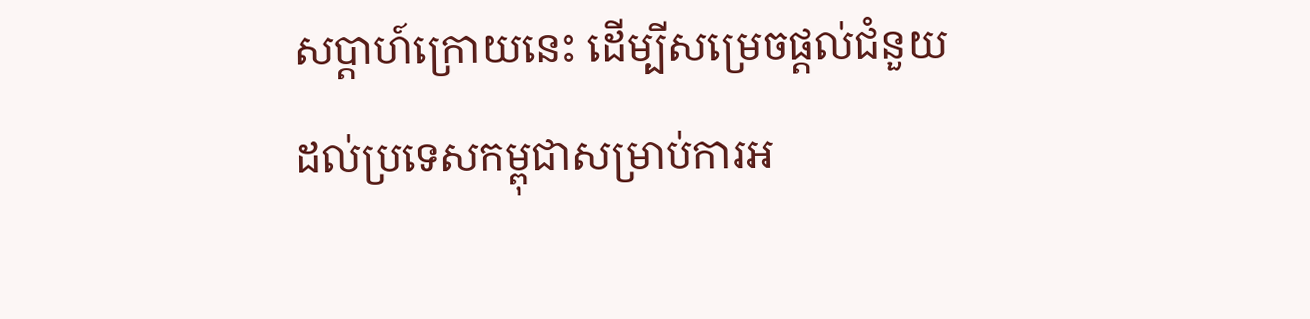សប្ដាហ៍ក្រោយនេះ ដើម្បីសម្រេចផ្ដល់ជំនួយដល់ប្រទេសកម្ពុជាសម្រាប់ការអ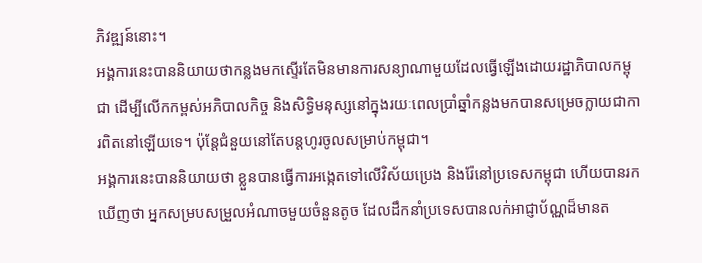ភិវឌ្ឍន៍នោះ។
អង្គការនេះបាននិយាយថាកន្លងមកស្ទើរតែមិនមានការសន្យាណាមួយដែលធ្វើឡើងដោយរដ្ឋាភិបាលកម្ពុជា ដើម្បីលើកកម្ពស់អភិបាលកិច្ច និងសិទ្ធិមនុស្សនៅក្នុងរយៈពេលប្រាំឆ្នាំកន្លងមកបានសម្រេចក្លាយជាការពិតនៅឡើយទេ។ ប៉ុន្តែជំនួយនៅតែបន្តហូរចូលសម្រាប់កម្ពុជា។
អង្គការនេះបាននិយាយថា ខ្លួនបានធ្វើការអង្កេតទៅលើវិស័យប្រេង និងរ៉ែនៅប្រទេសកម្ពុជា ហើយបានរកឃើញថា អ្នកសម្របសម្រួលអំណាចមួយចំនួនតូច ដែលដឹកនាំប្រទេសបានលក់អាជ្ញាប័ណ្ណដ៏មានត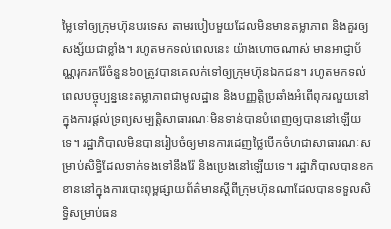ម្លៃទៅឲ្យក្រុមហ៊ុនបរទេស តាមរបៀបមួយដែលមិនមានតម្លាភាព និងគួរឲ្យសង្ស័យជាខ្លាំង។ រហូតមកទល់ពេលនេះ យ៉ាងហោចណាស់ មានអាជ្ញាប័ណ្ណរុករករ៉ែចំនួន៦០ត្រូវបានគេលក់ទៅឲ្យក្រុមហ៊ុនឯកជន។ រហូតមកទល់ពេលបច្ចុប្បន្ននេះតម្លាភាពជាមូលដ្ឋាន និងបញ្ញត្តិប្រឆាំងអំពើពុករលួយនៅក្នុងការផ្ដល់ទ្រព្យសម្បត្តិសាធារណៈមិនទាន់បានបំពេញឲ្យបាននៅឡើយទេ។ រដ្ឋាភិបាលមិនបានរៀបចំឲ្យមានការដេញថ្លៃបើកចំហជាសាធារណៈសម្រាប់សិទ្ធិដែលទាក់ទងទៅនឹងរ៉ែ និងប្រេងនៅឡើយទេ។ រដ្ឋាភិបាលបានខកខាននៅក្នុងការបោះពុម្ពផ្សាយព័ត៌មានស្ដីពីក្រុមហ៊ុនណាដែលបានទទួលសិទ្ធិសម្រាប់ធន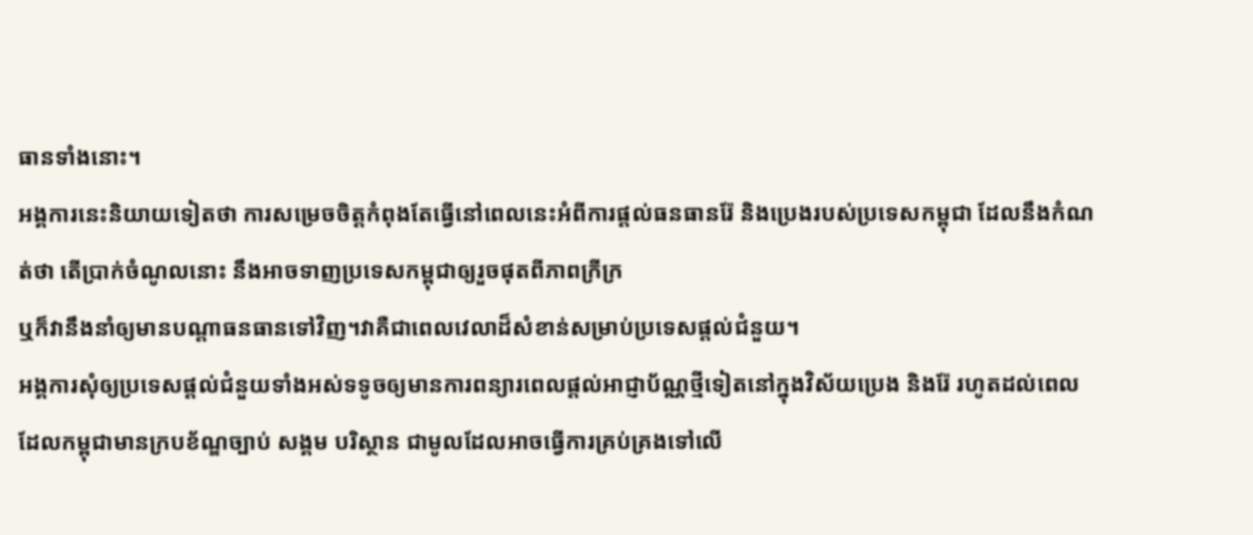ធានទាំងនោះ។
អង្គការនេះនិយាយទៀតថា ការសម្រេចចិត្តកំពុងតែធ្វើនៅពេលនេះអំពីការផ្ដល់ធនធានរ៉ែ និងប្រេងរបស់ប្រទេសកម្ពុជា ដែលនឹងកំណត់ថា តើប្រាក់ចំណូលនោះ នឹងអាចទាញប្រទេសកម្ពុជាឲ្យរួចផុតពីភាពក្រីក្រ
ឬក៏វានឹងនាំឲ្យមានបណ្ដាធនធានទៅវិញ។វាគឺជាពេលវេលាដ៏សំខាន់សម្រាប់ប្រទេសផ្ដល់ជំនួយ។
អង្គការសុំឲ្យប្រទេសផ្ដល់ជំនួយទាំងអស់ទទូចឲ្យមានការពន្យារពេលផ្ដល់អាជ្ញាប័ណ្ណថ្មីទៀតនៅក្នុងវិស័យប្រេង និងរ៉ែ រហូតដល់ពេលដែលកម្ពុជាមានក្របខ័ណ្ឌច្បាប់ សង្គម បរិស្ថាន ជាមូលដែលអាចធ្វើការគ្រប់គ្រងទៅលើ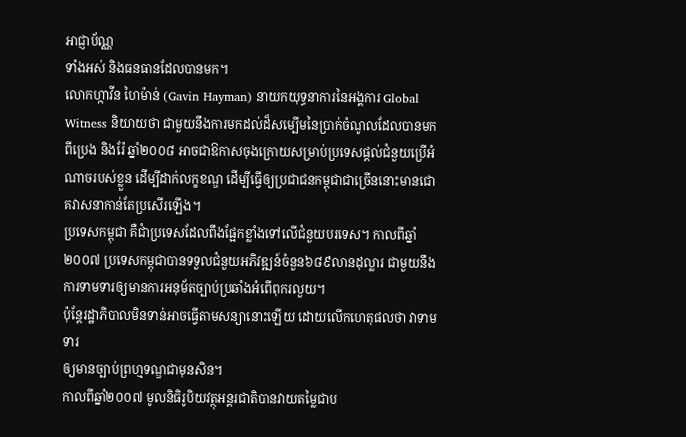អាជ្ញាប័ណ្ណ
ទាំងអស់ និងធនធានដែលបានមក។
លោកហ្កាវីន ហៃម៉ាន់ (Gavin Hayman) នាយកយុទ្ធនាការនៃអង្គការ Global Witness និយាយថា ជាមួយនឹងការមកដល់ដ៏សម្បើមនៃប្រាក់ចំណូលដែលបានមកពីប្រេង និងរ៉ែ ឆ្នាំ២០០៨ អាចជាឱកាសចុងក្រោយសម្រាប់ប្រទេសផ្ដល់ជំនួយប្រើអំណាចរបស់ខ្លួន ដើម្បីដាក់លក្ខខណ្ឌ ដើម្បីធ្វើឲ្យប្រជាជនកម្ពុជាជាច្រើននោះមានជោគវាសនាកាន់តែប្រសើរឡើង។
ប្រទេសកម្ពុជា គឺជាំប្រទេសដែលពឹងផ្អែកខ្លាំងទៅលើជំនួយបរទេស។ កាលពីឆ្នាំ២០០៧ ប្រទេសកម្ពុជាបានទទួលជំនួយអភិវឌ្ឍន៍ចំនួន៦៨៩លានដុល្លារ ជាមួយនឹងការទាមទារឲ្យមានការអនុម័តច្បាប់ប្រឆាំងអំពើពុករលួយ។
ប៉ុន្តែរដ្ឋាភិបាលមិនទាន់អាចធ្វើតាមសន្យានោះឡើយ ដោយលើកហេតុផលថា វាទាមទារ
ឲ្យមានច្បាប់ព្រហ្មទណ្ឌជាមុនសិន។
កាលពីឆ្នាំ២០០៧ មូលនិធិរូបិយវត្ថុអន្តរជាតិបានវាយតម្លៃជាប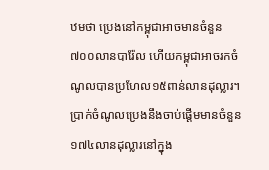ឋមថា ប្រេងនៅកម្ពុជាអាចមានចំនួន៧០០លានបារ៉ែល ហើយកម្ពុជាអាចរកចំណូលបានប្រហែល១៥ពាន់លានដុល្លារ។ ប្រាក់ចំណូលប្រេងនឹងចាប់ផ្ដើមមានចំនួន១៧៤លានដុល្លារនៅក្នុង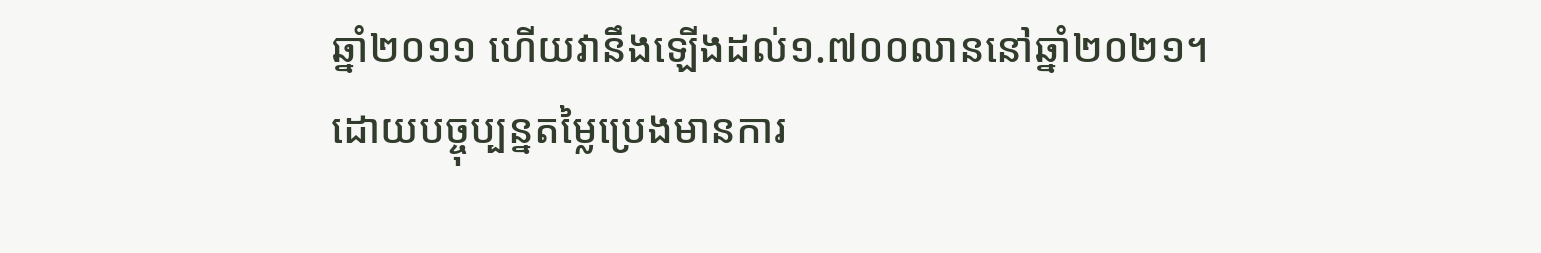ឆ្នាំ២០១១ ហើយវានឹងឡើងដល់១.៧០០លាននៅឆ្នាំ២០២១។
ដោយបច្ចុប្បន្នតម្លៃប្រេងមានការ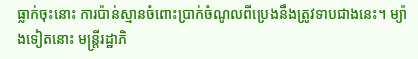ធ្លាក់ចុះនោះ ការប៉ាន់ស្មានចំពោះប្រាក់ចំណូលពីប្រេងនឹងត្រូវទាបជាងនេះ។ ម្យ៉ាងទៀតនោះ មន្ត្រីរដ្ឋាភិ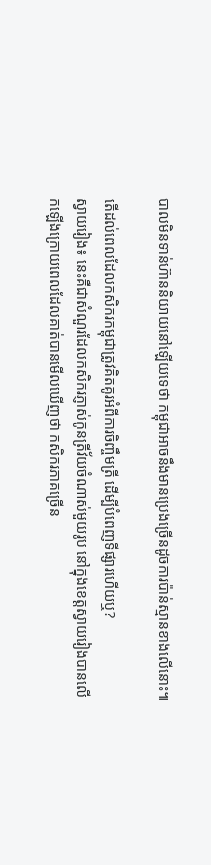បាលមិនទាន់ហ៊ាននិយាយនៅឡើយទេថា កម្ពុជាអាចនឹងមានប្រេងច្រើនដូចការប៉ាន់ស្មានខាងលើនោះ៕

តើដល់ពេលដែលកសិករកម្ពុជាត្រូវគិតគូរអំពីការចិញ្ចឹមត្រី ដើម្បីបំពេញទីផ្សារហើយឬ?
ស្វាយរៀង៖ នេះគឺជាសំណួរដែលកសិករភ្ញាស់កូនត្រីវ័យចំណាស់មួយរូប នៅក្នុងខេត្តស្វាយរៀងបានលើកឡើងក្រោយពេលដែលគាត់បានមើលឃើញថា កសិករភាគច្រើន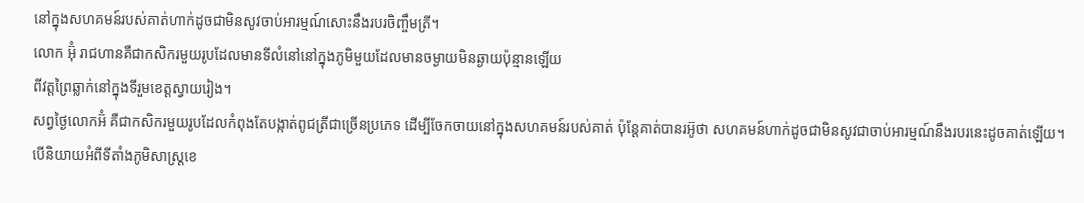នៅក្នុងសហគមន៍របស់គាត់ហាក់ដូចជាមិនសូវចាប់អារម្មណ៍សោះនឹងរបរចិញ្ចឹមត្រី។
លោក អ៊ុំ រាជហានគឺជាកសិករមួយរូបដែលមានទីលំនៅនៅក្នុងភូមិមួយដែលមានចម្ងាយមិនឆ្ងាយប៉ុន្មានឡើយ
ពីវត្តព្រៃឆ្លាក់នៅក្នុងទីរួមខេត្តស្វាយរៀង។
សព្វថ្ងៃលោកអ៊ំ គឺជាកសិករមួយរូបដែលកំពុងតែបង្កាត់ពូជត្រីជាច្រើនប្រភេទ ដើម្បីចែកចាយនៅក្នុងសហគមន៍របស់គាត់ ប៉ុន្តែគាត់បានរអ៊ូថា សហគមន៍ហាក់ដូចជាមិនសូវជាចាប់អារម្មណ៍នឹងរបរនេះដូចគាត់ឡើយ។
បើនិយាយអំពីទីតាំងភូមិសាស្ត្រខេ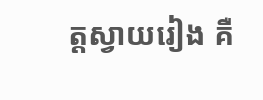ត្តស្វាយរៀង គឺ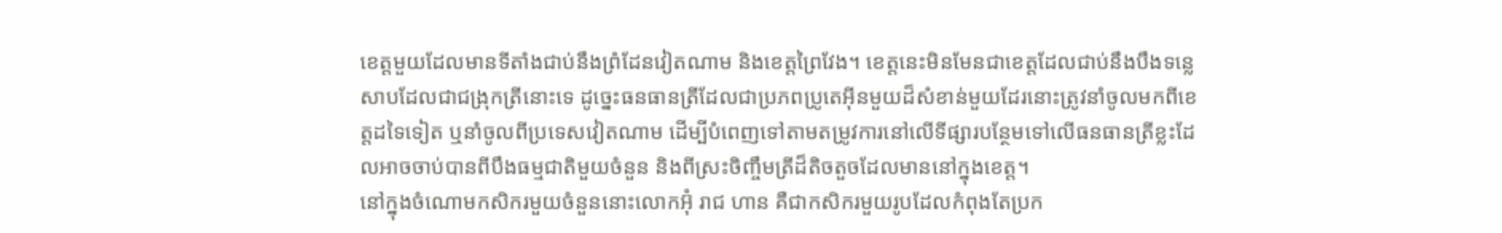ខេត្តមួយដែលមានទីតាំងជាប់នឹងព្រំដែនវៀតណាម និងខេត្តព្រៃវែង។ ខេត្តនេះមិនមែនជាខេត្តដែលជាប់នឹងបឹងទន្លេសាបដែលជាជង្រុកត្រីនោះទេ ដូច្នេះធនធានត្រីដែលជាប្រភពប្រូតេអ៊ីនមួយដ៏សំខាន់មួយដែរនោះត្រូវនាំចូលមកពីខេត្តដទៃទៀត ឬនាំចូលពីប្រទេសវៀតណាម ដើម្បីបំពេញទៅតាមតម្រូវការនៅលើទីផ្សារបន្ថែមទៅលើធនធានត្រីខ្លះដែលអាចចាប់បានពីបឹងធម្មជាតិមួយចំនួន និងពីស្រះចិញ្ចឹមត្រីដ៏តិចតួចដែលមាននៅក្នុងខេត្ត។
នៅក្នុងចំណោមកសិករមួយចំនួននោះលោកអ៊ុំ រាជ ហាន គឺជាកសិករមួយរូបដែលកំពុងតែប្រក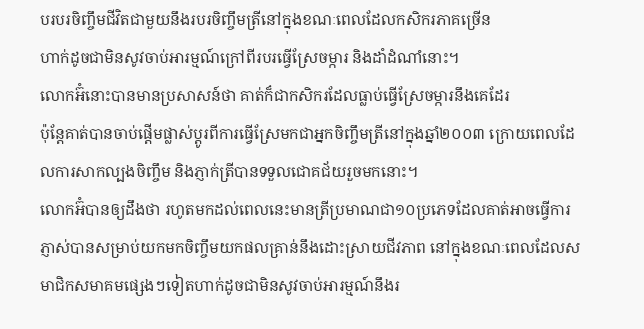បរបរចិញ្ចឹមជីវិតជាមួយនឹងរបរចិញ្ចឹមត្រីនៅក្នុងខណៈពេលដែលកសិករភាគច្រើន
ហាក់ដូចជាមិនសូវចាប់អារម្មណ៍ក្រៅពីរបរធ្វើស្រែចម្ការ និងដាំដំណាំនោះ។
លោកអ៊ំនោះបានមានប្រសាសន៍ថា គាត់ក៏ជាកសិករដែលធ្លាប់ធ្វើស្រែចម្ការនឹងគេដែរ
ប៉ុន្តែគាត់បានចាប់ផ្ដើមផ្លាស់ប្ដូរពីការធ្វើស្រែមកជាអ្នកចិញ្ចឹមត្រីនៅក្នុងឆ្នាំ២០០៣ ក្រោយពេលដែលការសាកល្បងចិញ្ចឹម និងភ្ញាក់ត្រីបានទទួលជោគជ័យរួចមកនោះ។
លោកអ៊ំបានឲ្យដឹងថា រហូតមកដល់ពេលនេះមានត្រីប្រមាណជា១០ប្រភេទដែលគាត់អាចធ្វើការភ្ញាស់បានសម្រាប់យកមកចិញ្ចឹមយកផលគ្រាន់នឹងដោះស្រាយជីវភាព នៅក្នុងខណៈពេលដែលសមាជិកសមាគមផ្សេងៗទៀតហាក់ដូចជាមិនសូវចាប់អារម្មណ៍នឹងរ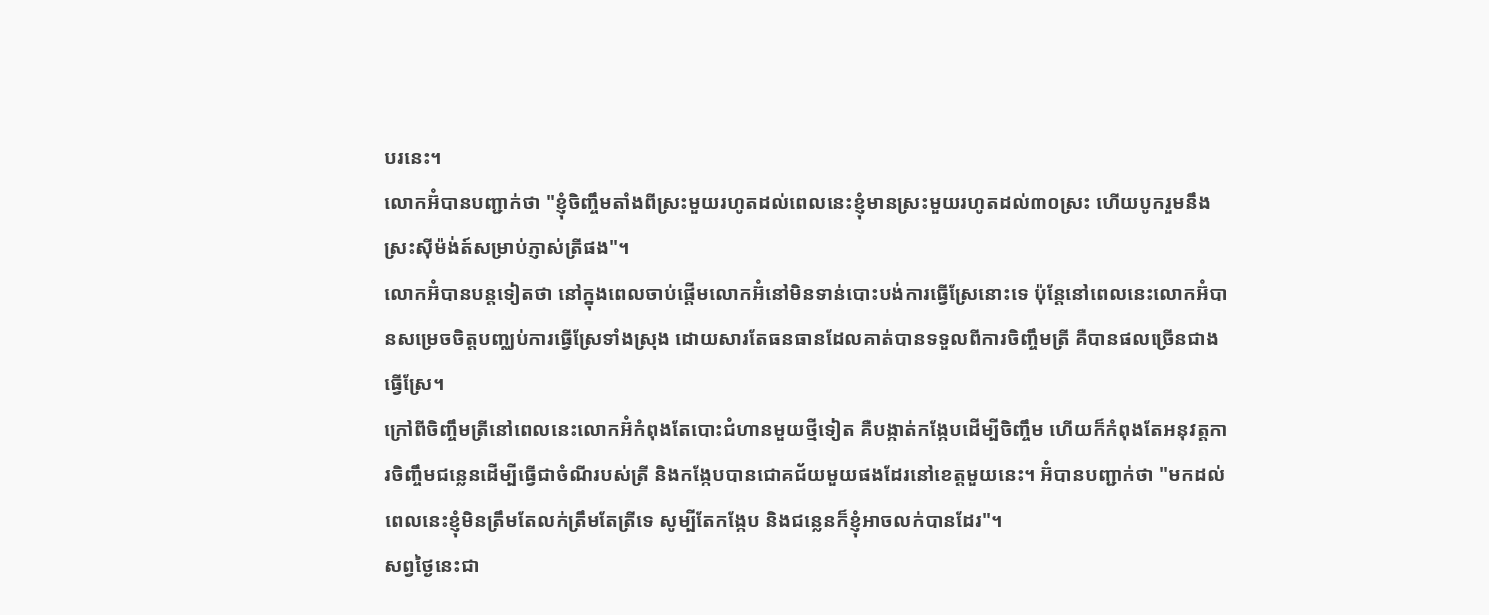បរនេះ។
លោកអ៊ំបានបញ្ជាក់ថា "ខ្ញុំចិញ្ចឹមតាំងពីស្រះមួយរហូតដល់ពេលនេះខ្ញុំមានស្រះមួយរហូតដល់៣០ស្រះ ហើយបូករួមនឹងស្រះស៊ីម៉ង់ត៍សម្រាប់ភ្ញាស់ត្រីផង"។
លោកអ៊ំបានបន្តទៀតថា នៅក្នុងពេលចាប់ផ្ដើមលោកអ៊ំនៅមិនទាន់បោះបង់ការធ្វើស្រែនោះទេ ប៉ុន្តែនៅពេលនេះលោកអ៊ំបានសម្រេចចិត្តបញ្ឈប់ការធ្វើស្រែទាំងស្រុង ដោយសារតែធនធានដែលគាត់បានទទួលពីការចិញ្ចឹមត្រី គឺបានផលច្រើនជាងធ្វើស្រែ។
ក្រៅពីចិញ្ចឹមត្រីនៅពេលនេះលោកអ៊ំកំពុងតែបោះជំហានមួយថ្មីទៀត គឺបង្កាត់កង្កែបដើម្បីចិញ្ចឹម ហើយក៏កំពុងតែអនុវត្តការចិញ្ចឹមជន្លេនដើម្បីធ្វើជាចំណីរបស់ត្រី និងកង្កែបបានជោគជ័យមួយផងដែរនៅខេត្តមួយនេះ។ អ៊ំបានបញ្ជាក់ថា "មកដល់ពេលនេះខ្ញុំមិនត្រឹមតែលក់ត្រឹមតែត្រីទេ សូម្បីតែកង្កែប និងជន្លេនក៏ខ្ញុំអាចលក់បានដែរ"។
សព្វថ្ងៃនេះជា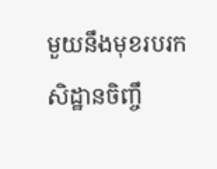មួយនឹងមុខរបរកសិដ្ឋានចិញ្ចឹ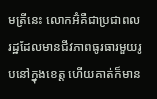មត្រីនេះ លោកអ៊ំគឺជាប្រជាពលរដ្ឋដែលមានជីវភាពធូរធារមួយរូបនៅក្នុងខេត្ត ហើយគាត់ក៏មាន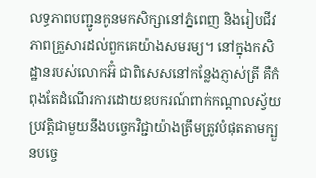លទ្ធភាពបញ្ជូនកូនមកសិក្សានៅភ្នំពេញ និងរៀបជីវភាពគ្រួសារដល់ពួកគេយ៉ាងសមរម្យ។ នៅក្នុងកសិដ្ឋានរបស់លោកអ៊ំ ជាពិសេសនៅកន្លែងភ្ញាស់ត្រី គឺកំពុងតែដំណើរការដោយឧបករណ៍ពាក់កណ្ដាលស្វ័យប្រវត្តិជាមួយនឹងបច្ចេកវិជ្ជាយ៉ាងត្រឹមត្រូវបំផុតតាមក្បួនបច្ចេ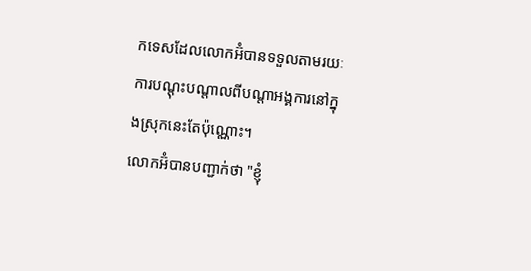កទេសដែលលោកអ៊ំបានទទួលតាមរយៈការបណ្ដុះបណ្ដាលពីបណ្ដាអង្គការនៅក្នុងស្រុកនេះតែប៉ុណ្ណោះ។
លោកអ៊ំបានបញ្ជាក់ថា "ខ្ញុំ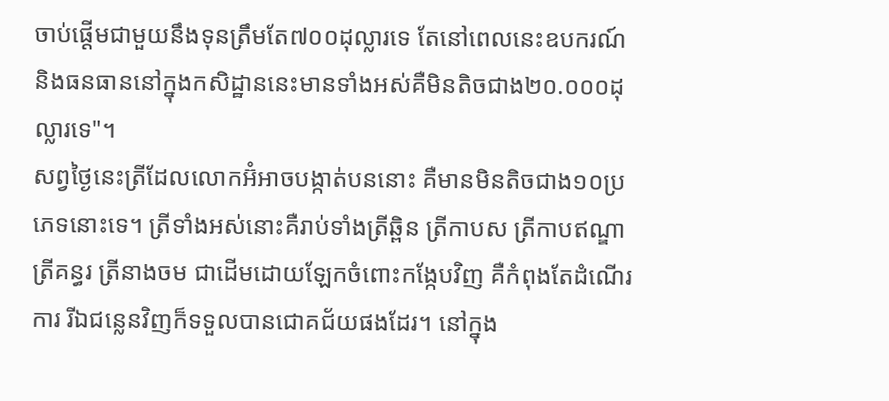ចាប់ផ្ដើមជាមួយនឹងទុនត្រឹមតែ៧០០ដុល្លារទេ តែនៅពេលនេះឧបករណ៍ និងធនធាននៅក្នុងកសិដ្ឋាននេះមានទាំងអស់គឺមិនតិចជាង២០.០០០ដុល្លារទេ"។
សព្វថ្ងៃនេះត្រីដែលលោកអ៊ំអាចបង្កាត់បននោះ គឺមានមិនតិចជាង១០ប្រភេទនោះទេ។ ត្រីទាំងអស់នោះគឺរាប់ទាំងត្រីឆ្ពិន ត្រីកាបស ត្រីកាបឥណ្ឌា ត្រីគន្ធរ ត្រីនាងចម ជាដើមដោយឡែកចំពោះកង្កែបវិញ គឺកំពុងតែដំណើរការ រីឯជន្លេនវិញក៏ទទួលបានជោគជ័យផងដែរ។ នៅក្នុង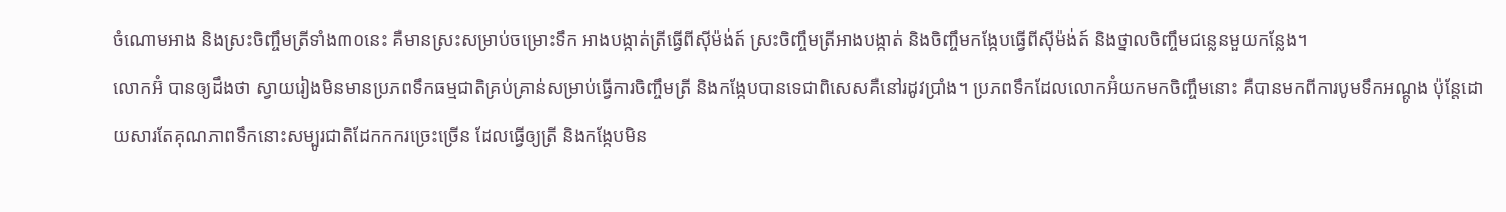ចំណោមអាង និងស្រះចិញ្ចឹមត្រីទាំង៣០នេះ គឺមានស្រះសម្រាប់ចម្រោះទឹក អាងបង្កាត់ត្រីធ្វើពីស៊ីម៉ង់ត៍ ស្រះចិញ្ចឹមត្រីអាងបង្កាត់ និងចិញ្ចឹមកង្កែបធ្វើពីស៊ីម៉ង់ត៍ និងថ្នាលចិញ្ចឹមជន្លេនមួយកន្លែង។
លោកអ៊ំ បានឲ្យដឹងថា ស្វាយរៀងមិនមានប្រភពទឹកធម្មជាតិគ្រប់គ្រាន់សម្រាប់ធ្វើការចិញ្ចឹមត្រី និងកង្កែបបានទេជាពិសេសគឺនៅរដូវប្រាំង។ ប្រភពទឹកដែលលោកអ៊ំយកមកចិញ្ចឹមនោះ គឺបានមកពីការបូមទឹកអណ្ដូង ប៉ុន្តែដោយសារតែគុណភាពទឹកនោះសម្បូរជាតិដែកកករច្រេះច្រើន ដែលធ្វើឲ្យត្រី និងកង្កែបមិន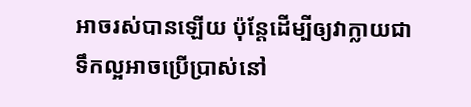អាចរស់បានឡើយ ប៉ុន្តែដើម្បីឲ្យវាក្លាយជាទឹកល្អអាចប្រើប្រាស់នៅ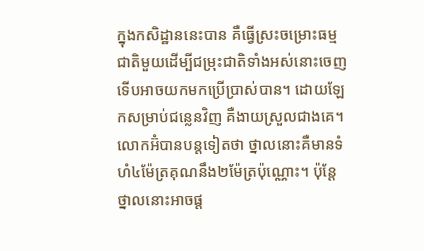ក្នុងកសិដ្ឋាននេះបាន គឺធ្វើស្រះចម្រោះធម្មជាតិមួយដើម្បីជម្រុះជាតិទាំងអស់នោះចេញទើបអាចយកមកប្រើប្រាស់បាន។ ដោយឡែកសម្រាប់ជន្លេនវិញ គឺងាយស្រួលជាងគេ។ លោកអ៊ំបានបន្តទៀតថា ថ្នាលនោះគឺមានទំហំ៤ម៉ែត្រគុណនឹង២ម៉ែត្រប៉ុណ្ណោះ។ ប៉ុន្តែថ្នាលនោះអាចផ្ដ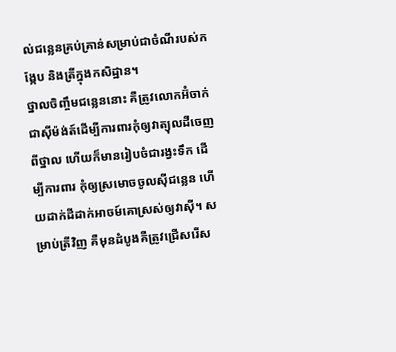ល់ជន្លេនគ្រប់គ្រាន់សម្រាប់ជាចំណីរបស់កង្កែប និងត្រីក្នុងកសិដ្ឋាន។
ថ្នាលចិញ្ចឹមជន្លេននោះ គឺត្រូវលោកអ៊ំចាក់ជាស៊ីម៉ង់ត៍ដើម្បីការពារកុំឲ្យវាត្យុលដីចេញពីថ្នាល ហើយក៏មានរៀបចំជារង្វះទឹក ដើម្បីការពារ កុំឲ្យស្រមោចចូលស៊ីជន្លេន ហើយដាក់ដីដាក់អាចម៍គោស្រស់ឲ្យវាស៊ី។ សម្រាប់ត្រីវិញ គឺមុនដំបូងគឺត្រូវជ្រើសរើស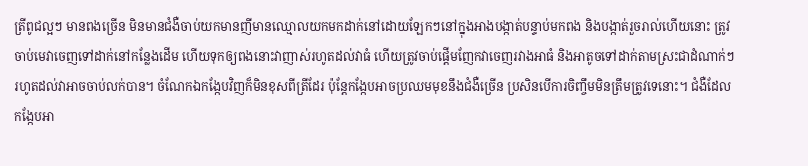ត្រីពូជល្អៗ មានពងច្រើន មិនមានជំងឺចាប់យកមានញីមានឈ្មោលយកមកដាក់នៅដោយឡែកៗនៅក្នុងអាងបង្កាត់បន្ទាប់មកពង និងបង្កាត់រួចរាល់ហើយនោះ ត្រូវចាប់មេវាចេញទៅដាក់នៅកន្លែងដើម ហើយទុកឲ្យពងនោះវាញាស់រហូតដល់វាធំ ហើយត្រូវចាប់ផ្ដើមញែកវាចេញរវាងអាធំ និងអាតូចទៅដាក់តាមស្រះជាដំណាក់ៗរហូតដល់វាអាចចាប់លក់បាន។ ចំណែកឯកង្កែបវិញក៏មិនខុសពីត្រីដែរ ប៉ុន្តែកង្កែបអាចប្រឈមមុខនឹងជំងឺច្រើន ប្រសិនបើការចិញ្ចឹមមិនត្រឹមត្រូវទេនោះ។ ជំងឺដែលកង្កែបអា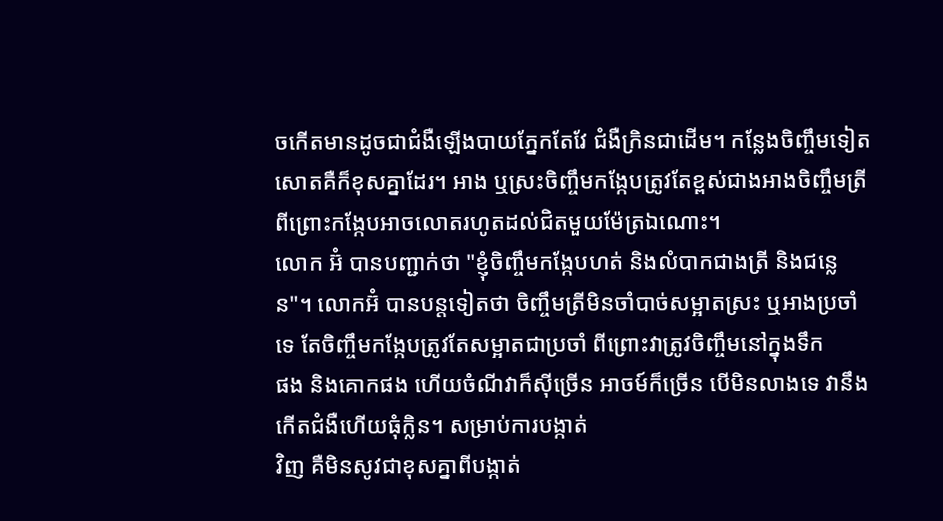ចកើតមានដូចជាជំងឺឡើងបាយភ្នែកតែវែ ជំងឺក្រិនជាដើម។ កន្លែងចិញ្ចឹមទៀតសោតគឺក៏ខុសគ្នាដែរ។ អាង ឬស្រះចិញ្ចឹមកង្កែបត្រូវតែខ្ពស់ជាងអាងចិញ្ចឹមត្រី ពីព្រោះកង្កែបអាចលោតរហូតដល់ជិតមួយម៉ែត្រឯណោះ។
លោក អ៊ំ បានបញ្ជាក់ថា "ខ្ញុំចិញ្ចឹមកង្កែបហត់ និងលំបាកជាងត្រី និងជន្លេន"។ លោកអ៊ំ បានបន្តទៀតថា ចិញ្ចឹមត្រីមិនចាំបាច់សម្អាតស្រះ ឬអាងប្រចាំទេ តែចិញ្ចឹមកង្កែបត្រូវតែសម្អាតជាប្រចាំ ពីព្រោះវាត្រូវចិញ្ចឹមនៅក្នុងទឹក
ផង និងគោកផង ហើយចំណីវាក៏ស៊ីច្រើន អាចម៍ក៏ច្រើន បើមិនលាងទេ វានឹងកើតជំងឺហើយធុំក្លិន។ សម្រាប់ការបង្កាត់
វិញ គឺមិនសូវជាខុសគ្នាពីបង្កាត់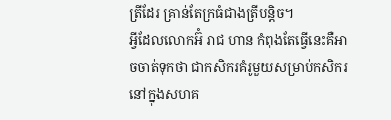ត្រីដែរ គ្រាន់តែក្រធំជាងត្រីបន្តិច។
អ្វីដែលលោកអ៊ំ រាជ ហាន កំពុងតែធ្វើនេះគឺអាចចាត់ទុកថា ជាកសិករគំរូមួយសម្រាប់កសិករនៅក្នុងសហគ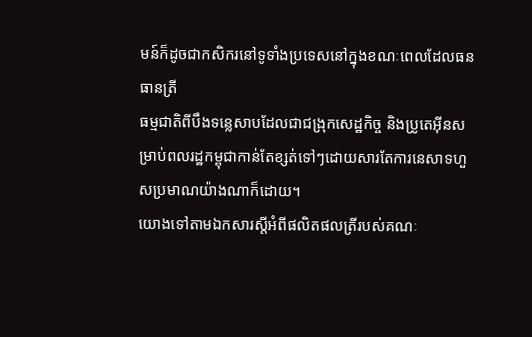មន៍ក៏ដូចជាកសិករនៅទូទាំងប្រទេសនៅក្នុងខណៈពេលដែលធនធានត្រី
ធម្មជាតិពីបឹងទន្លេសាបដែលជាជង្រុកសេដ្ឋកិច្ច និងប្រូតេអ៊ីនសម្រាប់ពលរដ្ឋកម្ពុជាកាន់តែខ្សត់ទៅៗដោយសារតែការនេសាទហួសប្រមាណយ៉ាងណាក៏ដោយ។
យោងទៅតាមឯកសារស្ដីអំពីផលិតផលត្រីរបស់គណៈ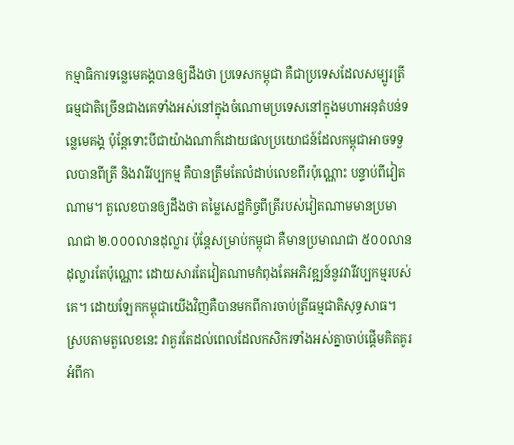កម្មាធិការទន្លេមេគង្គបានឲ្យដឹងថា ប្រទេសកម្ពុជា គឺជាប្រទេសដែលសម្បូរត្រីធម្មជាតិច្រើនជាងគេទាំងអស់នៅក្នុងចំណោមប្រទេសនៅក្នុងមហាអនុតំបន់ទន្លេមេគង្គ ប៉ុន្តែទោះបីជាយ៉ាងណាក៏ដោយផលប្រយោជន៍ដែលកម្ពុជាអាចទទួលបានពីត្រី និងវារីវប្បកម្ម គឺបានត្រឹមតែលំដាប់លេខពីរប៉ុណ្ណោះ បន្ទាប់ពីវៀតណាម។ តួលេខបានឲ្យដឹងថា តម្លៃសេដ្ឋកិច្ចពីត្រីរបស់វៀតណាមមានប្រមាណជា ២.០០០លានដុល្លារ ប៉ុន្តែសម្រាប់កម្ពុជា គឺមានប្រមាណជា ៥០០លានដុល្លារតែប៉ុណ្ណោះ ដោយសារតែវៀតណាមកំពុងតែអភិវឌ្ឍន៍នូវវារីវប្បកម្មរបស់គេ។ ដោយឡែកកម្ពុជាយើងវិញគឺបានមកពីការចាប់ត្រីធម្មជាតិសុទ្ធសាធ។
ស្របតាមតួលេខនេះ វាគួរតែដល់ពេលដែលកសិករទាំងអស់គ្នាចាប់ផ្ដើមគិតគូរអំពីកា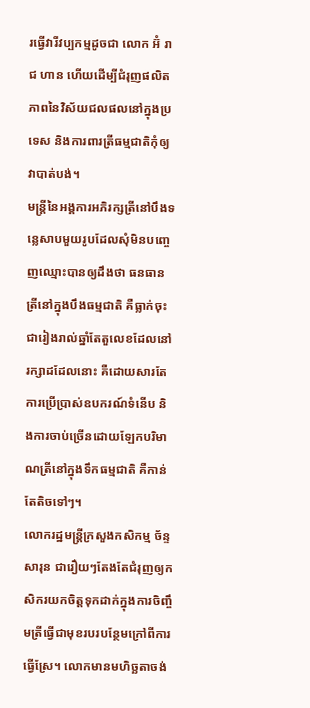រធ្វើវារីវប្បកម្មដូចជា លោក អ៊ំ រាជ ហាន ហើយដើម្បីជំរុញផលិតភាពនៃវិស័យជលផលនៅក្នុងប្រទេស និងការពារត្រីធម្មជាតិកុំឲ្យវាបាត់បង់។
មន្ត្រីនៃអង្គការអភិរក្សត្រីនៅបឹងទន្លេសាបមួយរូបដែលសុំមិនបញ្ចេញឈ្មោះបានឲ្យដឹងថា ធនធានត្រីនៅក្នុងបឹងធម្មជាតិ គឺធ្លាក់ចុះជារៀងរាល់ឆ្នាំតែតួលេខដែលនៅរក្សាដដែលនោះ គឺដោយសារតែការប្រើប្រាស់ឧបករណ៍ទំនើប និងការចាប់ច្រើនដោយឡែកបរិមាណត្រីនៅក្នុងទឹកធម្មជាតិ គឺកាន់តែតិចទៅៗ។
លោករដ្ឋមន្ត្រីក្រសួងកសិកម្ម ច័ន្ទ សារុន ជារឿយៗតែងតែជំរុញឲ្យកសិករយកចិត្តទុកដាក់ក្នុងការចិញ្ចឹមត្រីធ្វើជាមុខរបរបន្ថែមក្រៅពីការធ្វើស្រែ។ លោកមានមហិច្ឆតាចង់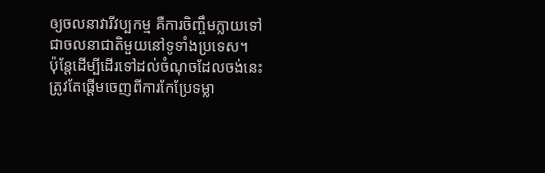ឲ្យចលនាវារីវប្បកម្ម គឺការចិញ្ចឹមក្លាយទៅជាចលនាជាតិមួយនៅទូទាំងប្រទេស។
ប៉ុន្តែដើម្បីដើរទៅដល់ចំណុចដែលចង់នេះត្រូវតែផ្ដើមចេញពីការកែប្រែទម្លា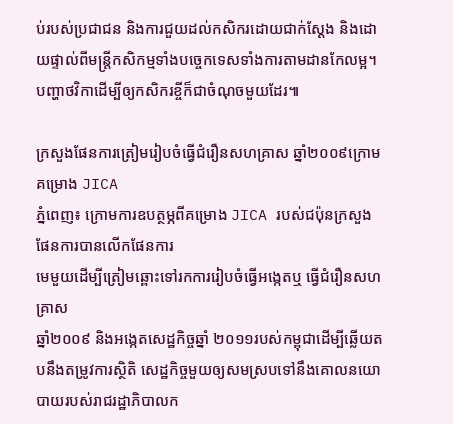ប់របស់ប្រជាជន និងការជួយដល់កសិករដោយជាក់ស្ដែង និងដោយផ្ទាល់ពីមន្ត្រីកសិកម្មទាំងបច្ចេកទេសទាំងការតាមដានកែលម្អ។ បញ្ហាថវិកាដើម្បីឲ្យកសិករខ្ចីក៏ជាចំណុចមួយដែរ៕

ក្រសួងផែនការត្រៀមរៀបចំធ្វើជំរឿនសហគ្រាស ឆ្នាំ២០០៩ក្រោមគម្រោង JICA
ភ្នំពេញ៖ ក្រោមការឧបត្ថម្ភពីគម្រោង JICA របស់ជប៉ុនក្រសួងផែនការបានលើកផែនការ
មេមួយដើម្បីត្រៀមឆ្ពោះទៅរកការរៀបចំធ្វើអង្កេតឬ ធ្វើជំរឿនសហគ្រាស
ឆ្នាំ២០០៩ និងអង្កេតសេដ្ឋកិច្ចឆ្នាំ ២០១១របស់កម្ពុជាដើម្បីឆ្លើយតបនឹងតម្រូវការស្ថិតិ សេដ្ឋកិច្ចមួយឲ្យសមស្របទៅនឹងគោលនយោបាយរបស់រាជរដ្ឋាភិបាលក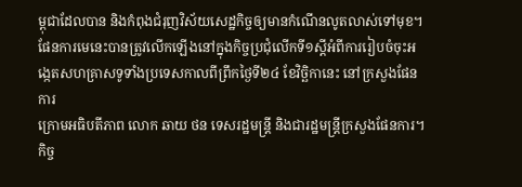ម្ពុជាដែលបាន និងកំពុងជំរុញវិស័យសេដ្ឋកិច្ចឲ្យមានកំណើនលូតលាស់ទៅមុខ។
ផែនការមេនេះបានត្រូវលើកឡើងនៅក្នុងកិច្ចប្រជុំលើកទី១ស្ដីអំពីការរៀបចំចុះអង្កេតសហគ្រាសទូទាំងប្រទេសកាលពីព្រឹកថ្ងៃទី២៤ ខែវិច្ឆិកានេះ នៅក្រសួងផែនការ
ក្រោមអធិបតីភាព លោក ឆាយ ថន ទេសរដ្ឋមន្ត្រី និងជារដ្ឋមន្ត្រីក្រសួងផែនការ។
កិច្ច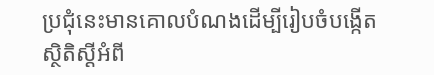ប្រជុំនេះមានគោលបំណងដើម្បីរៀបចំបង្កើតស្ថិតិស្ដីអំពី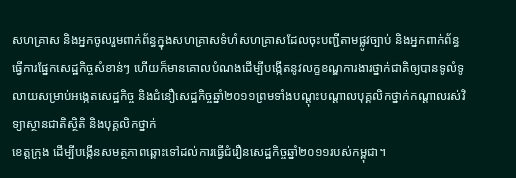សហគ្រាស និងអ្នកចូលរួមពាក់ព័ន្ធក្នុងសហគ្រាសទំហំសហគ្រាសដែលចុះបញ្ជីតាមផ្លូវច្បាប់ និងអ្នកពាក់ព័ន្ធធ្វើការផ្នែកសេដ្ឋកិច្ចសំខាន់ៗ ហើយក៏មានគោលបំណងដើម្បីបង្កើតនូវលក្ខខណ្ឌការងារថ្នាក់ជាតិឲ្យបានទូលំទូលាយសម្រាប់អង្កេតសេដ្ឋកិច្ច និងជំនឿសេដ្ឋកិច្ចឆ្នាំ២០១១ព្រមទាំងបណ្ដុះបណ្ដាលបុគ្គលិកថ្នាក់កណ្ដាលរស់វិទ្យាស្ថានជាតិស្ថិតិ និងបុគ្គលិកថ្នាក់
ខេត្តក្រុង ដើម្បីបង្កើនសមត្ថភាពឆ្ពោះទៅដល់ការធ្វើជំរឿនសេដ្ឋកិច្ចឆ្នាំ២០១១របស់កម្ពុជា។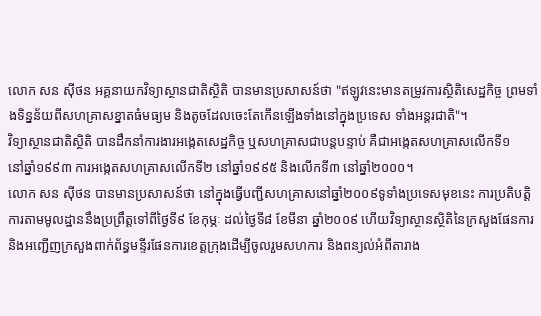លោក សន ស៊ីថន អគ្គនាយកវិទ្យាស្ថានជាតិស្ថិតិ បានមានប្រសាសន៍ថា "ឥឡូវនេះមានតម្រូវការស្ថិតិសេដ្ឋកិច្ច ព្រមទាំងទិន្នន័យពីសហគ្រាសខ្នាតធំមធ្យម និងតូចដែលចេះតែកើនឡើងទាំងនៅក្នុងប្រទេស ទាំងអន្តរជាតិ"។
វិទ្យាស្ថានជាតិស្ថិតិ បានដឹកនាំការងារអង្កេតសេដ្ឋកិច្ច ឬសហគ្រាសជាបន្តបន្ទាប់ គឺជាអង្កេតសហគ្រាសលើកទី១
នៅឆ្នាំ១៩៩៣ ការអង្កេតសហគ្រាសលើកទី២ នៅឆ្នាំ១៩៩៥ និងលើកទី៣ នៅឆ្នាំ២០០០។
លោក សន ស៊ីថន បានមានប្រសាសន៍ថា នៅក្នុងធ្វើបញ្ជីសហគ្រាសនៅឆ្នាំ២០០៩ទូទាំងប្រទេសមុខនេះ ការប្រតិបត្តិការតាមមូលដ្ឋាននឹងប្រព្រឹត្តទៅពីថ្ងៃទី៩ ខែកុម្ភៈ ដល់ថ្ងៃទី៨ ខែមីនា ឆ្នាំ២០០៩ ហើយវិទ្យាស្ថានស្ថិតិនៃក្រសួងផែនការ និងអញ្ជើញក្រសួងពាក់ព័ន្ធមន្ទីរផែនការខេត្តក្រុងដើម្បីចូលរួមសហការ និងពន្យល់អំពីតារាង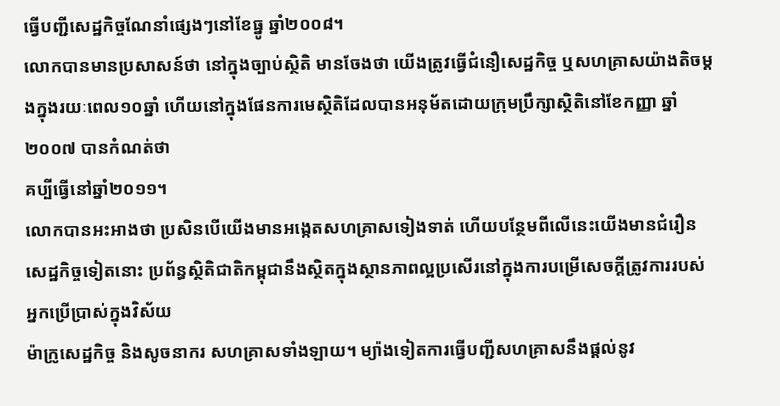ធ្វើបញ្ជីសេដ្ឋកិច្ចណែនាំផ្សេងៗនៅខែធ្នូ ឆ្នាំ២០០៨។
លោកបានមានប្រសាសន៍ថា នៅក្នុងច្បាប់ស្ថិតិ មានចែងថា យើងត្រូវធ្វើជំនឿសេដ្ឋកិច្ច ឬសហគ្រាសយ៉ាងតិចម្ដងក្នុងរយៈពេល១០ឆ្នាំ ហើយនៅក្នុងផែនការមេស្ថិតិដែលបានអនុម័តដោយក្រុមប្រឹក្សាស្ថិតិនៅខែកញ្ញា ឆ្នាំ២០០៧ បានកំណត់ថា
គប្បីធ្វើនៅឆ្នាំ២០១១។
លោកបានអះអាងថា ប្រសិនបើយើងមានអង្កេតសហគ្រាសទៀងទាត់ ហើយបន្ថែមពីលើនេះយើងមានជំរឿនសេដ្ឋកិច្ចទៀតនោះ ប្រព័ន្ធស្ថិតិជាតិកម្ពុជានឹងស្ថិតក្នុងស្ថានភាពល្អប្រសើរនៅក្នុងការបម្រើសេចក្ដីត្រូវការរបស់អ្នកប្រើប្រាស់ក្នុងវិស័យ
ម៉ាក្រូសេដ្ឋកិច្ច និងសូចនាករ សហគ្រាសទាំងឡាយ។ ម្យ៉ាងទៀតការធ្វើបញ្ជីសហគ្រាសនឹងផ្ដល់នូវ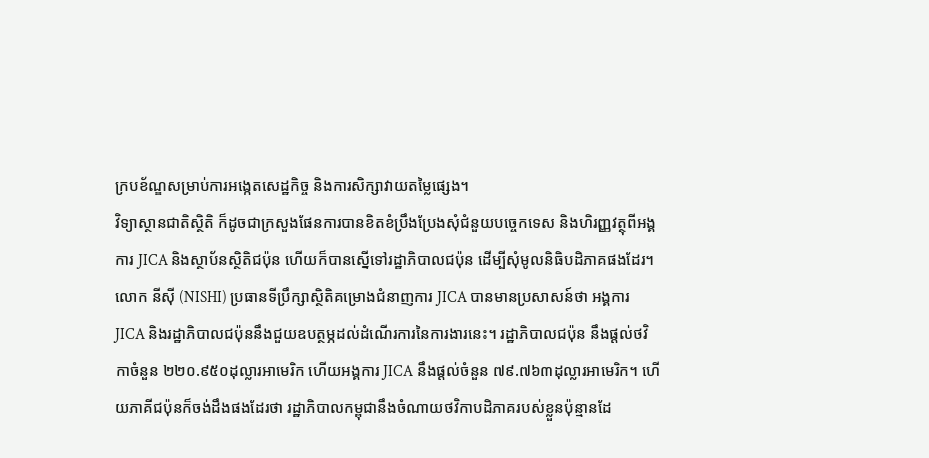ក្របខ័ណ្ឌសម្រាប់ការអង្កេតសេដ្ឋកិច្ច និងការសិក្សាវាយតម្លៃផ្សេង។
វិទ្យាស្ថានជាតិស្ថិតិ ក៏ដូចជាក្រសួងផែនការបានខិតខំប្រឹងប្រែងសុំជំនួយបច្ចេកទេស និងហិរញ្ញវត្ថុពីអង្គការ JICA និងស្ថាប័នស្ថិតិជប៉ុន ហើយក៏បានស្នើទៅរដ្ឋាភិបាលជប៉ុន ដើម្បីសុំមូលនិធិបដិភាគផងដែរ។
លោក នីស៊ី (NISHI) ប្រធានទីប្រឹក្សាស្ថិតិគម្រោងជំនាញការ JICA បានមានប្រសាសន៍ថា អង្គការ JICA និងរដ្ឋាភិបាលជប៉ុននឹងជួយឧបត្ថម្ភដល់ដំណើរការនៃការងារនេះ។ រដ្ឋាភិបាលជប៉ុន នឹងផ្ដល់ថវិកាចំនួន ២២០.៩៥០ដុល្លារអាមេរិក ហើយអង្គការ JICA នឹងផ្ដល់ចំនួន ៧៩.៧៦៣ដុល្លារអាមេរិក។ ហើយភាគីជប៉ុនក៏ចង់ដឹងផងដែរថា រដ្ឋាភិបាលកម្ពុជានឹងចំណាយថវិកាបដិភាគរបស់ខ្លួនប៉ុន្មានដែ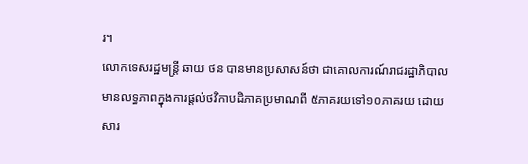រ។
លោកទេសរដ្ឋមន្ត្រី ឆាយ ថន បានមានប្រសាសន៍ថា ជាគោលការណ៍រាជរដ្ឋាភិបាលមានលទ្ធភាពក្នុងការផ្ដល់ថវិកាបដិភាគប្រមាណពី ៥ភាគរយទៅ១០ភាគរយ ដោយសារ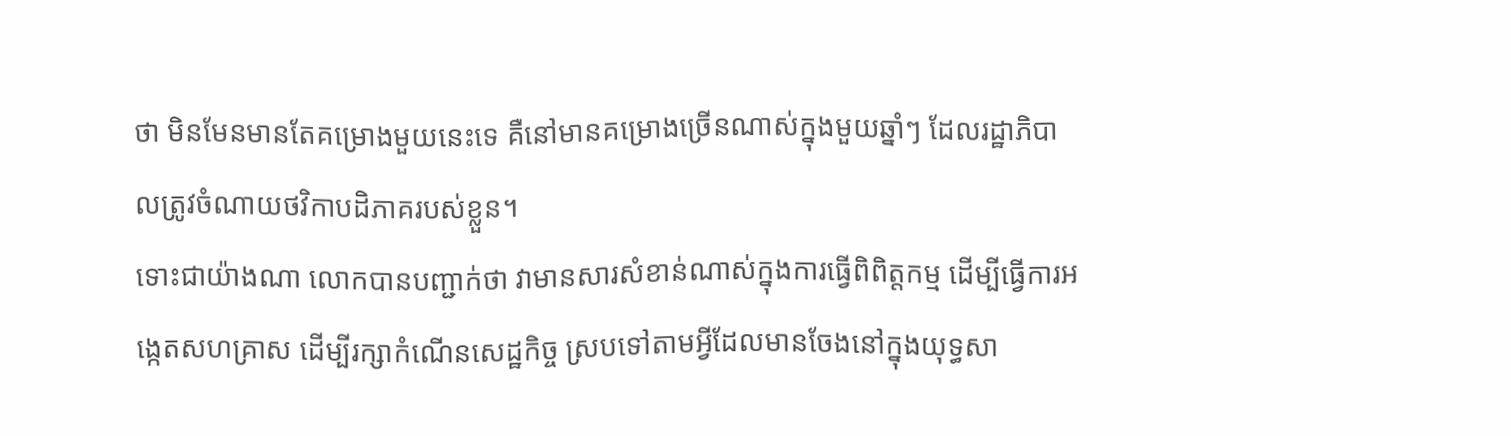ថា មិនមែនមានតែគម្រោងមួយនេះទេ គឺនៅមានគម្រោងច្រើនណាស់ក្នុងមួយឆ្នាំៗ ដែលរដ្ឋាភិបាលត្រូវចំណាយថវិកាបដិភាគរបស់ខ្លួន។
ទោះជាយ៉ាងណា លោកបានបញ្ជាក់ថា វាមានសារសំខាន់ណាស់ក្នុងការធ្វើពិពិត្តកម្ម ដើម្បីធ្វើការអង្កេតសហគ្រាស ដើម្បីរក្សាកំណើនសេដ្ឋកិច្ច ស្របទៅតាមអ្វីដែលមានចែងនៅក្នុងយុទ្ធសា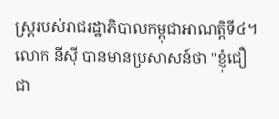ស្ត្ររបស់រាជរដ្ឋាភិបាលកម្ពុជាអាណត្តិទី៤។
លោក នីស៊ី បានមានប្រសាសន៍ថា "ខ្ញុំជឿជា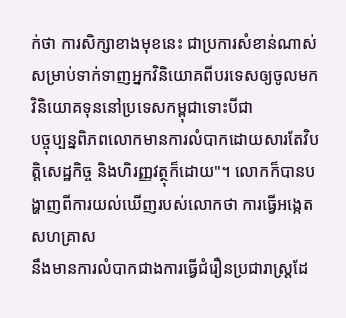ក់ថា ការសិក្សាខាងមុខនេះ ជាប្រការសំខាន់ណាស់សម្រាប់ទាក់ទាញអ្នកវិនិយោគពីបរទេសឲ្យចូលមកវិនិយោគទុននៅប្រទេសកម្ពុជាទោះបីជា
បច្ចុប្បន្នពិភពលោកមានការលំបាកដោយសារតែវិបត្តិសេដ្ឋកិច្ច និងហិរញ្ញវត្ថុក៏ដោយ"។ លោកក៏បានបង្ហាញពីការយល់ឃើញរបស់លោកថា ការធ្វើអង្កេតសហគ្រាស
នឹងមានការលំបាកជាងការធ្វើជំរឿនប្រជារាស្ត្រដែ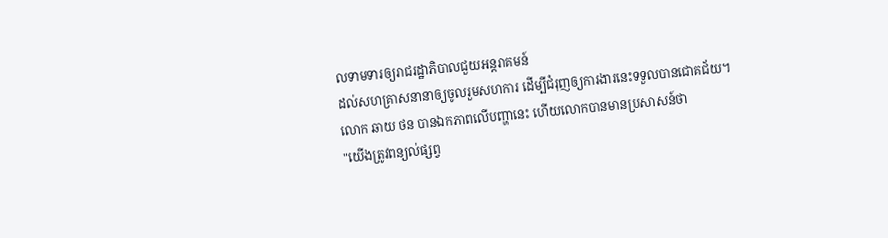លទាមទារឲ្យរាជរដ្ឋាភិបាលជួយអន្តរាគមន៍
ដល់សហគ្រាសនានាឲ្យចូលរួមសហការ ដើម្បីជំរុញឲ្យការងារនេះទទួលបានជោគជ័យ។
លោក ឆាយ ថន បានឯកភាពលើបញ្ហានេះ ហើយលោកបានមានប្រសាសន៍ថា
"យើងត្រូវពន្យល់ផ្សព្វ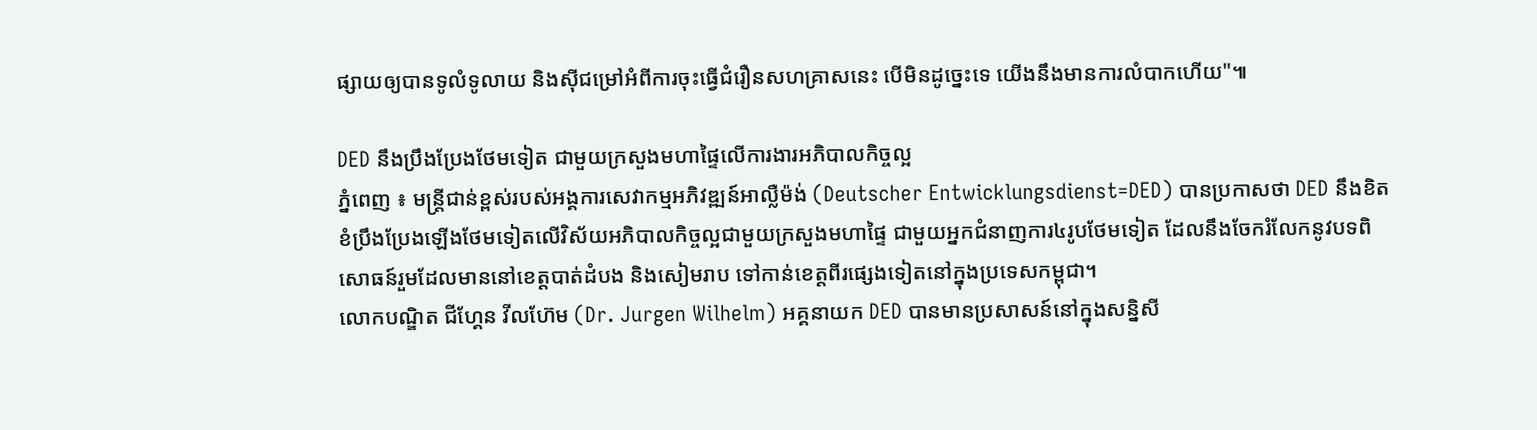ផ្សាយឲ្យបានទូលំទូលាយ និងស៊ីជម្រៅអំពីការចុះធ្វើជំរឿនសហគ្រាសនេះ បើមិនដូច្នេះទេ យើងនឹងមានការលំបាកហើយ"៕

DED នឹងប្រឹងប្រែងថែមទៀត ជាមួយក្រសួងមហាផ្ទៃលើការងារអភិបាលកិច្ចល្អ
ភ្នំពេញ ៖ មន្ត្រីជាន់ខ្ពស់របស់អង្គការសេវាកម្មអភិវឌ្ឍន៍អាល្លឺម៉ង់ (Deutscher Entwicklungsdienst=DED) បានប្រកាសថា DED នឹងខិតខំប្រឹងប្រែងឡើងថែមទៀតលើវិស័យអភិបាលកិច្ចល្អជាមួយក្រសួងមហាផ្ទៃ ជាមួយអ្នកជំនាញការ៤រូបថែមទៀត ដែលនឹងចែករំលែកនូវបទពិសោធន៍រួមដែលមាននៅខេត្តបាត់ដំបង និងសៀមរាប ទៅកាន់ខេត្តពីរផ្សេងទៀតនៅក្នុងប្រទេសកម្ពុជា។
លោកបណ្ឌិត ជីហ្គែន វីលហ៊ែម (Dr. Jurgen Wilhelm) អគ្គនាយក DED បានមានប្រសាសន៍នៅក្នុងសន្និសី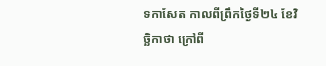ទកាសែត កាលពីព្រឹកថ្ងៃទី២៤ ខែវិច្ឆិកាថា ក្រៅពី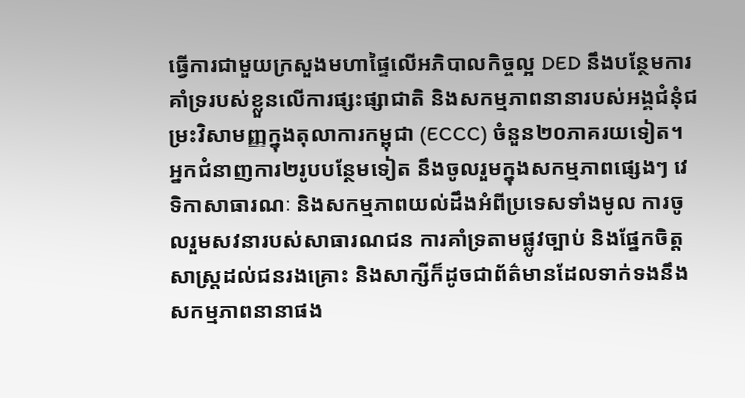ធ្វើការជាមួយក្រសួងមហាផ្ទៃលើអភិបាលកិច្ចល្អ DED នឹងបន្ថែមការគាំទ្ររបស់ខ្លួនលើការផ្សះផ្សាជាតិ និងសកម្មភាពនានារបស់អង្គជំនុំជម្រះវិសាមញ្ញក្នុងតុលាការកម្ពុជា (ECCC) ចំនួន២០ភាគរយទៀត។ អ្នកជំនាញការ២រូបបន្ថែមទៀត នឹងចូលរួមក្នុងសកម្មភាពផ្សេងៗ វេទិកាសាធារណៈ និងសកម្មភាពយល់ដឹងអំពីប្រទេសទាំងមូល ការចូលរួមសវនារបស់សាធារណជន ការគាំទ្រតាមផ្លូវច្បាប់ និងផ្នែកចិត្តសាស្ត្រដល់ជនរងគ្រោះ និងសាក្សីក៏ដូចជាព័ត៌មានដែលទាក់ទងនឹងសកម្មភាពនានាផង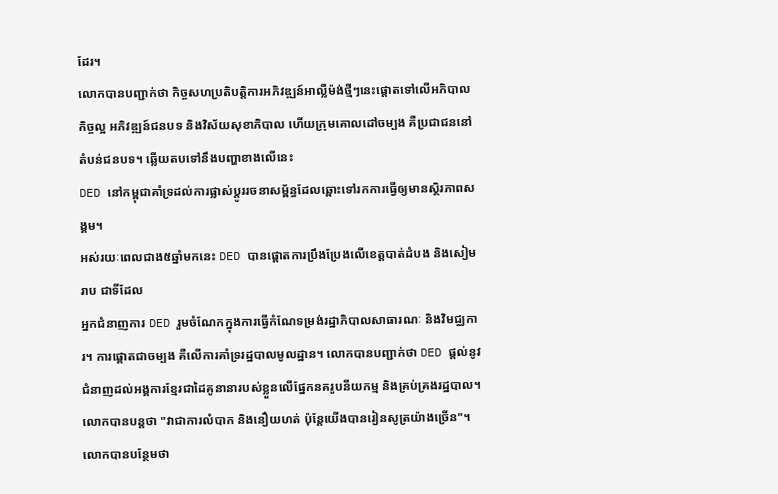ដែរ។
លោកបានបញ្ជាក់ថា កិច្ចសហប្រតិបត្តិការអភិវឌ្ឍន៍អាល្លឺម៉ង់ថ្មីៗនេះផ្ដោតទៅលើអភិបាលកិច្ចល្អ អភិវឌ្ឍន៍ជនបទ និងវិស័យសុខាភិបាល ហើយក្រុមគោលដៅចម្បង គឺប្រជាជននៅតំបន់ជនបទ។ ឆ្លើយតបទៅនឹងបញ្ហាខាងលើនេះ
DED នៅកម្ពុជាគាំទ្រដល់ការផ្លាស់ប្ដូររចនាសម្ព័ន្ធដែលឆ្ពោះទៅរកការធ្វើឲ្យមានស្ថិរភាពសង្គម។
អស់រយៈពេលជាង៥ឆ្នាំមកនេះ DED បានផ្ដោតការប្រឹងប្រែងលើខេត្តបាត់ដំបង និងសៀមរាប ជាទីដែល
អ្នកជំនាញការ DED រួមចំណែកក្នុងការធ្វើកំណែទម្រង់រដ្ឋាភិបាលសាធារណៈ និងវិមជ្ឈការ។ ការផ្ដោតជាចម្បង គឺលើការគាំទ្ររដ្ឋបាលមូលដ្ឋាន។ លោកបានបញ្ជាក់ថា DED ផ្ដល់នូវជំនាញដល់អង្គការខ្មែរជាដៃគូនានារបស់ខ្លួនលើផ្នែកនគរូបនីយកម្ម និងគ្រប់គ្រងរដ្ឋបាល។ លោកបានបន្តថា "វាជាការលំបាក និងនឿយហត់ ប៉ុន្តែយើងបានរៀនសូត្រយ៉ាងច្រើន"។
លោកបានបន្ថែមថា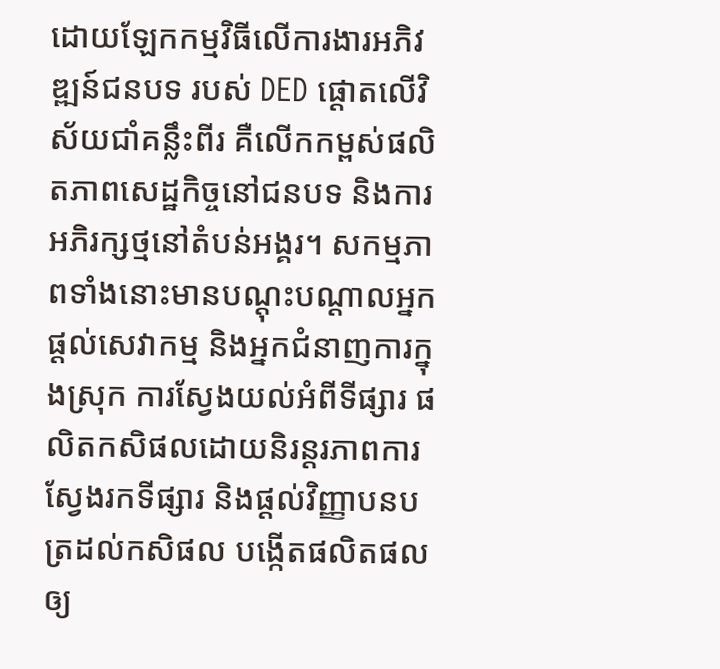ដោយឡែកកម្មវិធីលើការងារអភិវឌ្ឍន៍ជនបទ របស់ DED ផ្ដោតលើវិស័យជាំគន្លឹះពីរ គឺលើកកម្ពស់ផលិតភាពសេដ្ឋកិច្ចនៅជនបទ និងការអភិរក្សថ្មនៅតំបន់អង្គរ។ សកម្មភាពទាំងនោះមានបណ្ដុះបណ្ដាលអ្នកផ្ដល់សេវាកម្ម និងអ្នកជំនាញការក្នុងស្រុក ការស្វែងយល់អំពីទីផ្សារ ផលិតកសិផលដោយនិរន្តរភាពការស្វែងរកទីផ្សារ និងផ្ដល់វិញ្ញាបនបត្រដល់កសិផល បង្កើតផលិតផលឲ្យ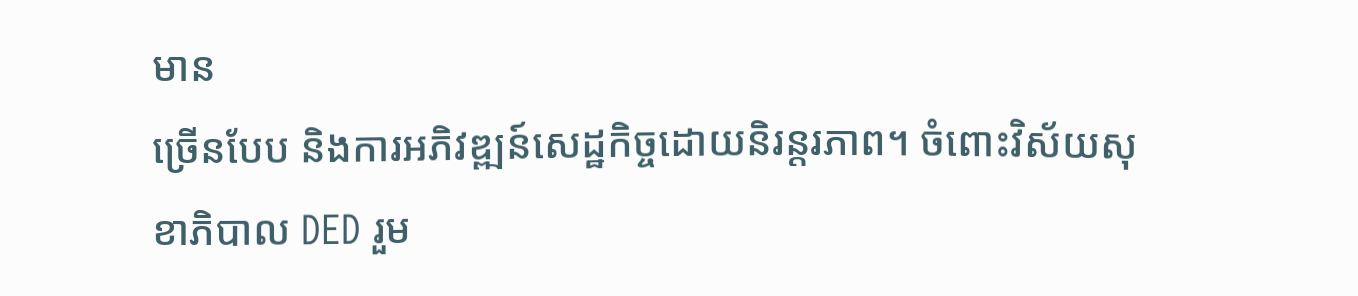មាន
ច្រើនបែប និងការអភិវឌ្ឍន៍សេដ្ឋកិច្ចដោយនិរន្តរភាព។ ចំពោះវិស័យសុខាភិបាល DED រួម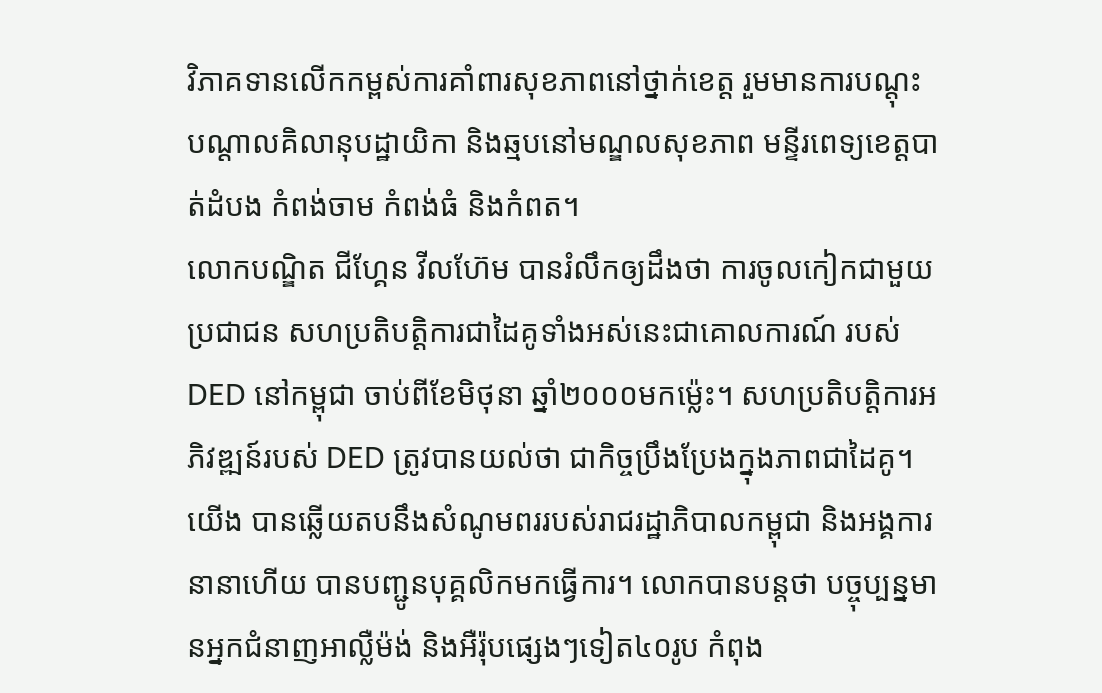វិភាគទានលើកកម្ពស់ការគាំពារសុខភាពនៅថ្នាក់ខេត្ត រួមមានការបណ្ដុះបណ្ដាលគិលានុបដ្ឋាយិកា និងឆ្មបនៅមណ្ឌលសុខភាព មន្ទីរពេទ្យខេត្តបាត់ដំបង កំពង់ចាម កំពង់ធំ និងកំពត។
លោកបណ្ឌិត ជីហ្គែន វីលហ៊ែម បានរំលឹកឲ្យដឹងថា ការចូលកៀកជាមួយប្រជាជន សហប្រតិបត្តិការជាដៃគូទាំងអស់នេះជាគោលការណ៍ របស់ DED នៅកម្ពុជា ចាប់ពីខែមិថុនា ឆ្នាំ២០០០មកម្ល៉េះ។ សហប្រតិបត្តិការអភិវឌ្ឍន៍របស់ DED ត្រូវបានយល់ថា ជាកិច្ចប្រឹងប្រែងក្នុងភាពជាដៃគូ។ យើង បានឆ្លើយតបនឹងសំណូមពររបស់រាជរដ្ឋាភិបាលកម្ពុជា និងអង្គការនានាហើយ បានបញ្ជូនបុគ្គលិកមកធ្វើការ។ លោកបានបន្តថា បច្ចុប្បន្នមានអ្នកជំនាញអាល្លឺម៉ង់ និងអឺរ៉ុបផ្សេងៗទៀត៤០រូប កំពុង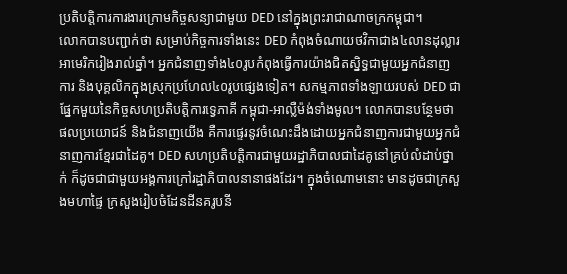ប្រតិបត្តិការការងារក្រោមកិច្ចសន្យាជាមួយ DED នៅក្នុងព្រះរាជាណាចក្រកម្ពុជា។
លោកបានបញ្ជាក់ថា សម្រាប់កិច្ចការទាំងនេះ DED កំពុងចំណាយថវិកាជាង៤លានដុល្លារអាមេរិករៀងរាល់ឆ្នាំ។ អ្នកជំនាញទាំង៤០រូបកំពុងធ្វើការយ៉ាងជិតស្និទ្ធជាមួយអ្នកជំនាញការ និងបុគ្គលិកក្នុងស្រុកប្រហែល៤០រូបផ្សេងទៀត។ សកម្មភាពទាំងឡាយរបស់ DED ជាផ្នែកមួយនៃកិច្ចសហប្រតិបត្តិការទ្វេភាគី កម្ពុជា-អាល្លឺម៉ង់ទាំងមូល។ លោកបានបន្ថែមថា ផលប្រយោជន៍ និងជំនាញយើង គឺការផ្ទេរនូវចំណេះដឹងដោយអ្នកជំនាញការជាមួយអ្នកជំនាញការខ្មែរជាដៃគូ។ DED សហប្រតិបត្តិការជាមួយរដ្ឋាភិបាលជាដៃគូនៅគ្រប់លំដាប់ថ្នាក់ ក៏ដូចជាជាមួយអង្គការក្រៅរដ្ឋាភិបាលនានាផងដែរ។ ក្នុងចំណោមនោះ មានដូចជាក្រសួងមហាផ្ទៃ ក្រសួងរៀបចំដែនដីនគរូបនី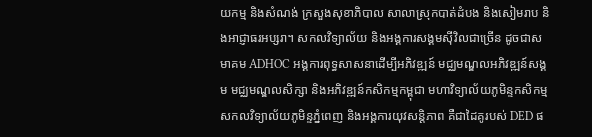យកម្ម និងសំណង់ ក្រសួងសុខាភិបាល សាលាស្រុកបាត់ដំបង និងសៀមរាប និងអាជ្ញាធរអប្សរា។ សកលវិទ្យាល័យ និងអង្គការសង្គមស៊ីវិលជាច្រើន ដូចជាសមាគម ADHOC អង្គការពុទ្ធសាសនាដើម្បីអភិវឌ្ឍន៍ មជ្ឈមណ្ឌលអភិវឌ្ឍន៍សង្គម មជ្ឈមណ្ឌលសិក្សា និងអភិវឌ្ឍន៍កសិកម្មកម្ពុជា មហាវិទ្យាល័យភូមិន្ទកសិកម្ម សកលវិទ្យាល័យភូមិន្ទភ្នំពេញ និងអង្គការយុវសន្តិភាព គឺជាដៃគូរបស់ DED ផ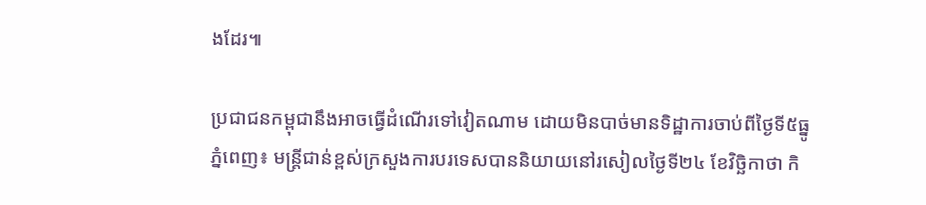ងដែរ៕

ប្រជាជនកម្ពុជានឹងអាចធ្វើដំណើរទៅវៀតណាម ដោយមិនបាច់មានទិដ្ឋាការចាប់ពីថ្ងៃទី៥ធ្នូ
ភ្នំពេញ៖ មន្ត្រីជាន់ខ្ពស់ក្រសួងការបរទេសបាននិយាយនៅរសៀលថ្ងៃទី២៤ ខែវិច្ឆិកាថា កិ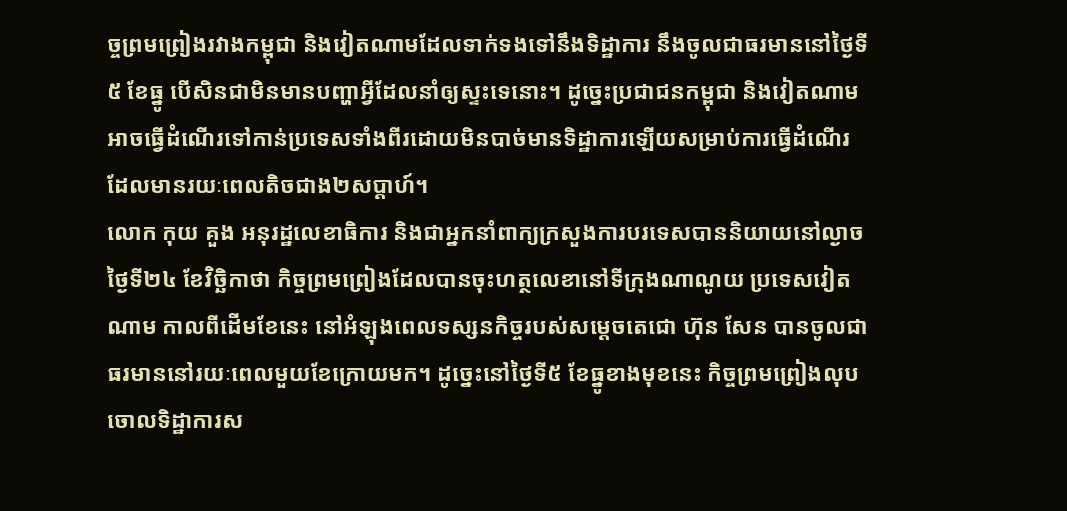ច្ចព្រមព្រៀងរវាងកម្ពុជា និងវៀតណាមដែលទាក់ទងទៅនឹងទិដ្ឋាការ នឹងចូលជាធរមាននៅថ្ងៃទី៥ ខែធ្នូ បើសិនជាមិនមានបញ្ហាអ្វីដែលនាំឲ្យស្ទះទេនោះ។ ដូច្នេះប្រជាជនកម្ពុជា និងវៀតណាមអាចធ្វើដំណើរទៅកាន់ប្រទេសទាំងពីរដោយមិនបាច់មានទិដ្ឋាការឡើយសម្រាប់ការធ្វើដំណើរ
ដែលមានរយៈពេលតិចជាង២សប្ដាហ៍។
លោក កុយ គួង អនុរដ្ឋលេខាធិការ និងជាអ្នកនាំពាក្យក្រសួងការបរទេសបាននិយាយនៅល្ងាចថ្ងៃទី២៤ ខែវិច្ឆិកាថា កិច្ចព្រមព្រៀងដែលបានចុះហត្ថលេខានៅទីក្រុងណាណូយ ប្រទេសវៀតណាម កាលពីដើមខែនេះ នៅអំឡុងពេលទស្សនកិច្ចរបស់សម្ដេចតេជោ ហ៊ុន សែន បានចូលជាធរមាននៅរយៈពេលមួយខែក្រោយមក។ ដូច្នេះនៅថ្ងៃទី៥ ខែធ្នូខាងមុខនេះ កិច្ចព្រមព្រៀងលុបចោលទិដ្ឋាការស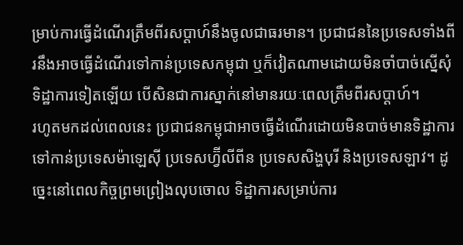ម្រាប់ការធ្វើដំណើរត្រឹមពីរសប្ដាហ៍នឹងចូលជាធរមាន។ ប្រជាជននៃប្រទេសទាំងពីរនឹងអាចធ្វើដំណើរទៅកាន់ប្រទេសកម្ពុជា ឬក៏វៀតណាមដោយមិនចាំបាច់ស្នើសុំទិដ្ឋាការទៀតឡើយ បើសិនជាការស្នាក់នៅមានរយៈពេលត្រឹមពីរសប្ដាហ៍។
រហូតមកដល់ពេលនេះ ប្រជាជនកម្ពុជាអាចធ្វើដំណើរដោយមិនបាច់មានទិដ្ឋាការទៅកាន់ប្រទេសម៉ាឡេស៊ី ប្រទេសហ្វ៊‌ីលីពីន ប្រទេសសិង្ហបុរី និងប្រទេសឡាវ។ ដូច្នេះនៅពេលកិច្ចព្រមព្រៀងលុបចោល ទិដ្ឋាការសម្រាប់ការ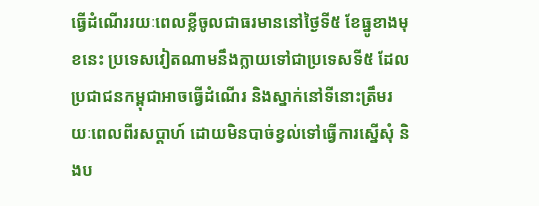ធ្វើដំណើររយៈពេលខ្លីចូលជាធរមាននៅថ្ងៃទី៥ ខែធ្នូខាងមុខនេះ ប្រទេសវៀតណាមនឹងក្លាយទៅជាប្រទេសទី៥ ដែលប្រជាជនកម្ពុជាអាចធ្វើដំណើរ និងស្នាក់នៅទីនោះត្រឹមរយៈពេលពីរសប្ដាហ៍ ដោយមិនបាច់ខ្វល់ទៅធ្វើការស្នើសុំ និងប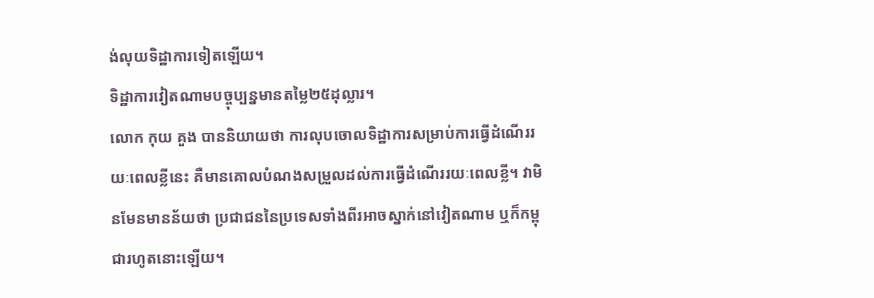ង់លុយទិដ្ឋាការទៀតឡើយ។
ទិដ្ឋាការវៀតណាមបច្ចុប្បន្នមានតម្លៃ២៥ដុល្លារ។
លោក កុយ គួង បាននិយាយថា ការលុបចោលទិដ្ឋាការសម្រាប់ការធ្វើដំណើររយៈពេលខ្លីនេះ គឺមានគោលបំណងសម្រួលដល់ការធ្វើដំណើររយៈពេលខ្លី។ វាមិនមែនមានន័យថា ប្រជាជននៃប្រទេសទាំងពីរអាចស្នាក់នៅវៀតណាម ឬក៏កម្ពុជារហូតនោះឡើយ។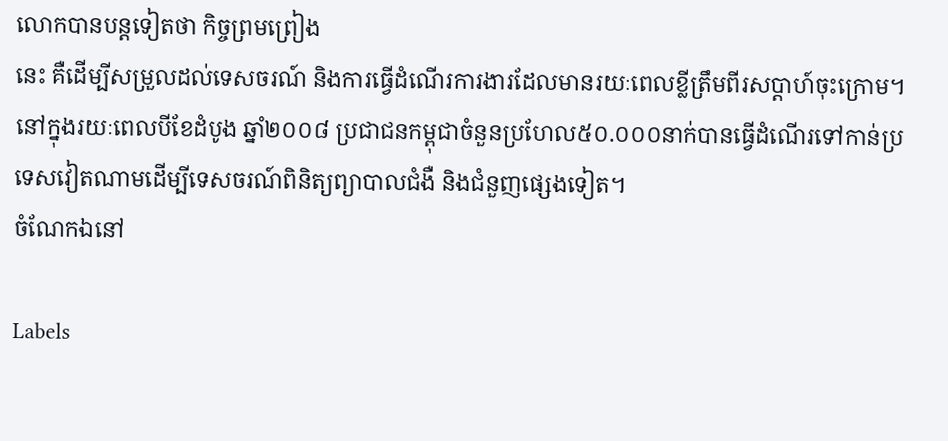លោកបានបន្តទៀតថា កិច្ចព្រមព្រៀង
នេះ គឺដើម្បីសម្រួលដល់ទេសចរណ៍ និងការធ្វើដំណើរការងារដែលមានរយៈពេលខ្លីត្រឹមពីរសប្ដាហ៍ចុះក្រោម។
នៅក្នុងរយៈពេលបីខែដំបូង ឆ្នាំ២០០៨ ប្រជាជនកម្ពុជាចំនួនប្រហែល៥០.០០០នាក់បានធ្វើដំណើរទៅកាន់ប្រទេសវៀតណាមដើម្បីទេសចរណ៍ពិនិត្យព្យាបាលជំងឺ និងជំនួញផ្សេងទៀត។
ចំណែកឯនៅ

Labels